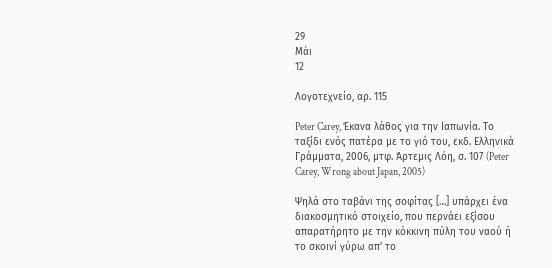29
Μάι
12

Λογοτεχνείο, αρ. 115

Peter Carey, Έκανα λάθος για την Ιαπωνία. Το ταξίδι ενός πατέρα με το γιό του, εκδ. Ελληνικά Γράμματα, 2006, μτφ. Άρτεμις Λόη, σ. 107 (Peter Carey, Wrong about Japan, 2005)

Ψηλά στο ταβάνι της σοφίτας […] υπάρχει ένα διακοσμητικό στοιχείο, που περνάει εξίσου απαρατήρητο με την κόκκινη πύλη του ναού ή το σκοινί γύρω απ’ το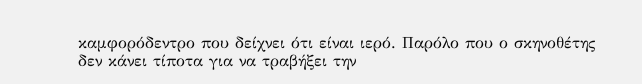καμφορόδεντρο που δείχνει ότι είναι ιερό. Παρόλο που ο σκηνοθέτης δεν κάνει τίποτα για να τραβήξει την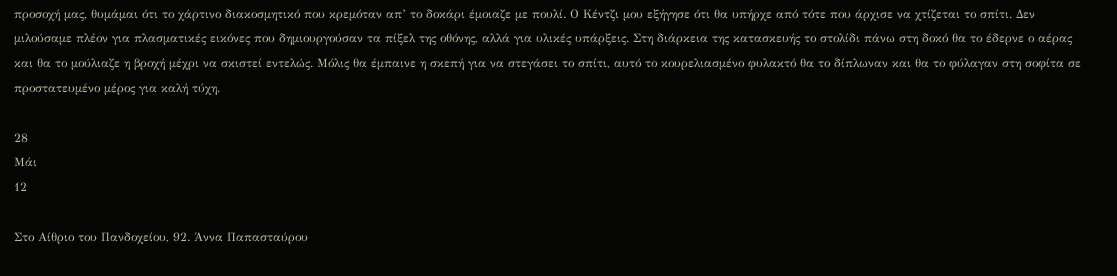προσοχή μας, θυμάμαι ότι το χάρτινο διακοσμητικό που κρεμόταν απ’ το δοκάρι έμοιαζε με πουλί. Ο Κέντζι μου εξήγησε ότι θα υπήρχε από τότε που άρχισε να χτίζεται το σπίτι. Δεν μιλούσαμε πλέον για πλασματικές εικόνες που δημιουργούσαν τα πίξελ της οθόνης, αλλά για υλικές υπάρξεις. Στη διάρκεια της κατασκευής το στολίδι πάνω στη δοκό θα το έδερνε ο αέρας και θα το μούλιαζε η βροχή μέχρι να σκιστεί εντελώς. Μόλις θα έμπαινε η σκεπή για να στεγάσει το σπίτι, αυτό το κουρελιασμένο φυλακτό θα το δίπλωναν και θα το φύλαγαν στη σοφίτα σε προστατευμένο μέρος για καλή τύχη.

28
Μάι
12

Στο Αίθριο του Πανδοχείου, 92. Άννα Παπασταύρου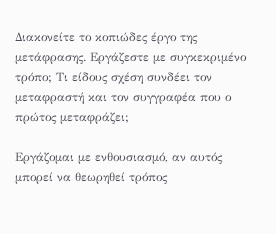Διακονείτε το κοπιώδες έργο της μετάφρασης. Εργάζεστε με συγκεκριμένο τρόπο; Τι είδους σχέση συνδέει τον μεταφραστή και τον συγγραφέα που ο πρώτος μεταφράζει;

Εργάζομαι με ενθουσιασμό, αν αυτός μπορεί να θεωρηθεί τρόπος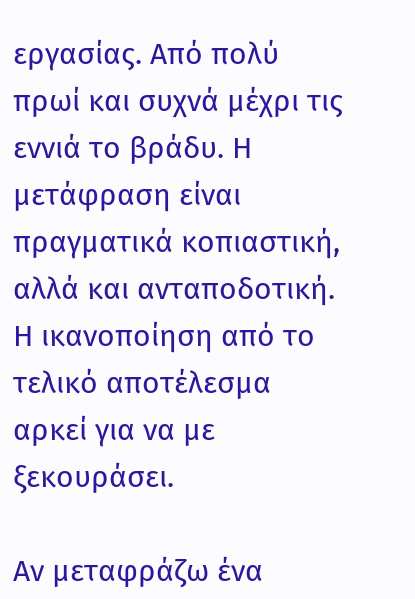εργασίας. Από πολύ πρωί και συχνά μέχρι τις εννιά το βράδυ. Η μετάφραση είναι πραγματικά κοπιαστική, αλλά και ανταποδοτική. Η ικανοποίηση από το τελικό αποτέλεσμα αρκεί για να με ξεκουράσει.

Αν μεταφράζω ένα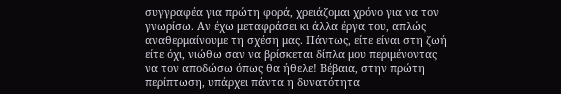συγγραφέα για πρώτη φορά, χρειάζομαι χρόνο για να τον γνωρίσω. Αν έχω μεταφράσει κι άλλα έργα του, απλώς αναθερμαίνουμε τη σχέση μας. Πάντως, είτε είναι στη ζωή είτε όχι, νιώθω σαν να βρίσκεται δίπλα μου περιμένοντας να τον αποδώσω όπως θα ήθελε! Βέβαια, στην πρώτη περίπτωση, υπάρχει πάντα η δυνατότητα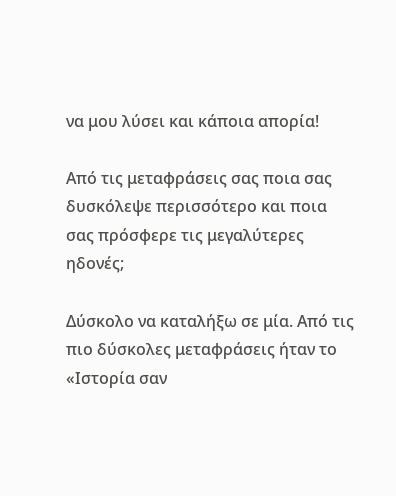να μου λύσει και κάποια απορία!

Από τις μεταφράσεις σας ποια σας δυσκόλεψε περισσότερο και ποια σας πρόσφερε τις μεγαλύτερες ηδονές;

Δύσκολο να καταλήξω σε μία. Από τις πιο δύσκολες μεταφράσεις ήταν το «Ιστορία σαν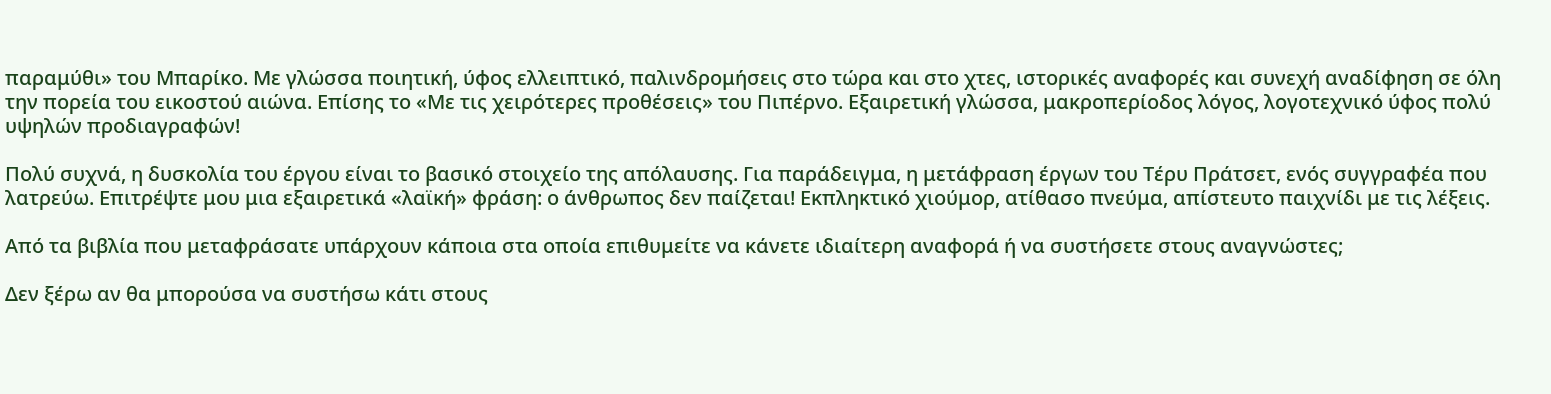παραμύθι» του Μπαρίκο. Με γλώσσα ποιητική, ύφος ελλειπτικό, παλινδρομήσεις στο τώρα και στο χτες, ιστορικές αναφορές και συνεχή αναδίφηση σε όλη την πορεία του εικοστού αιώνα. Επίσης το «Με τις χειρότερες προθέσεις» του Πιπέρνο. Εξαιρετική γλώσσα, μακροπερίοδος λόγος, λογοτεχνικό ύφος πολύ υψηλών προδιαγραφών!

Πολύ συχνά, η δυσκολία του έργου είναι το βασικό στοιχείο της απόλαυσης. Για παράδειγμα, η μετάφραση έργων του Τέρυ Πράτσετ, ενός συγγραφέα που λατρεύω. Επιτρέψτε μου μια εξαιρετικά «λαϊκή» φράση: ο άνθρωπος δεν παίζεται! Εκπληκτικό χιούμορ, ατίθασο πνεύμα, απίστευτο παιχνίδι με τις λέξεις.

Από τα βιβλία που μεταφράσατε υπάρχουν κάποια στα οποία επιθυμείτε να κάνετε ιδιαίτερη αναφορά ή να συστήσετε στους αναγνώστες;

Δεν ξέρω αν θα μπορούσα να συστήσω κάτι στους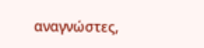αναγνώστες,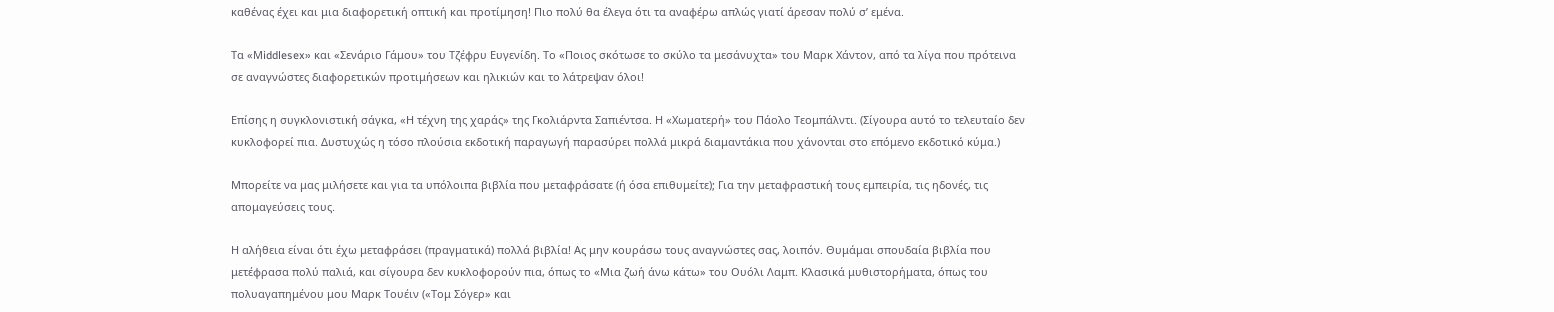καθένας έχει και μια διαφορετική οπτική και προτίμηση! Πιο πολύ θα έλεγα ότι τα αναφέρω απλώς γιατί άρεσαν πολύ σ’ εμένα.

Τα «Μiddlesex» και «Σενάριο Γάμου» του Τζέφρυ Ευγενίδη. Το «Ποιος σκότωσε το σκύλο τα μεσάνυχτα» του Μαρκ Χάντον, από τα λίγα που πρότεινα σε αναγνώστες διαφορετικών προτιμήσεων και ηλικιών και το λάτρεψαν όλοι!

Επίσης η συγκλονιστική σάγκα, «Η τέχνη της χαράς» της Γκολιάρντα Σαπιέντσα. Η «Χωματερή» του Πάολο Τεομπάλντι. (Σίγουρα αυτό το τελευταίο δεν κυκλοφορεί πια. Δυστυχώς η τόσο πλούσια εκδοτική παραγωγή παρασύρει πολλά μικρά διαμαντάκια που χάνονται στο επόμενο εκδοτικό κύμα.)

Μπορείτε να μας μιλήσετε και για τα υπόλοιπα βιβλία που μεταφράσατε (ή όσα επιθυμείτε); Για την μεταφραστική τους εμπειρία, τις ηδονές, τις απομαγεύσεις τους.

Η αλήθεια είναι ότι έχω μεταφράσει (πραγματικά) πολλά βιβλία! Ας μην κουράσω τους αναγνώστες σας, λοιπόν. Θυμάμαι σπουδαία βιβλία που μετέφρασα πολύ παλιά, και σίγουρα δεν κυκλοφορούν πια, όπως το «Μια ζωή άνω κάτω» του Ουόλι Λαμπ. Κλασικά μυθιστορήματα, όπως του πολυαγαπημένου μου Μαρκ Τουέιν («Τομ Σόγερ» και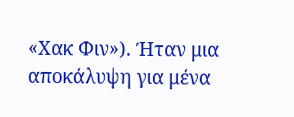«Χακ Φιν»). Ήταν μια αποκάλυψη για μένα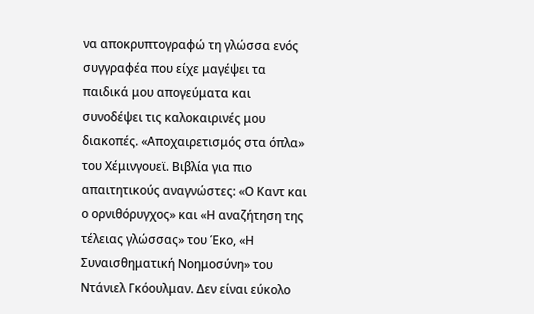να αποκρυπτογραφώ τη γλώσσα ενός συγγραφέα που είχε μαγέψει τα παιδικά μου απογεύματα και συνοδέψει τις καλοκαιρινές μου διακοπές. «Αποχαιρετισμός στα όπλα» του Χέμινγουεϊ. Βιβλία για πιο απαιτητικούς αναγνώστες: «Ο Καντ και ο ορνιθόρυγχος» και «Η αναζήτηση της τέλειας γλώσσας» του Έκο, «Η Συναισθηματική Νοημοσύνη» του Ντάνιελ Γκόουλμαν. Δεν είναι εύκολο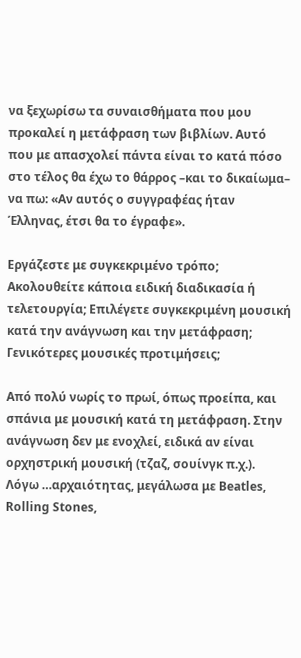να ξεχωρίσω τα συναισθήματα που μου προκαλεί η μετάφραση των βιβλίων. Αυτό που με απασχολεί πάντα είναι το κατά πόσο στο τέλος θα έχω το θάρρος –και το δικαίωμα– να πω: «Αν αυτός ο συγγραφέας ήταν Έλληνας, έτσι θα το έγραφε».

Εργάζεστε με συγκεκριμένο τρόπο; Ακολουθείτε κάποια ειδική διαδικασία ή τελετουργία; Επιλέγετε συγκεκριμένη μουσική κατά την ανάγνωση και την μετάφραση; Γενικότερες μουσικές προτιμήσεις;

Από πολύ νωρίς το πρωί, όπως προείπα, και σπάνια με μουσική κατά τη μετάφραση. Στην ανάγνωση δεν με ενοχλεί, ειδικά αν είναι ορχηστρική μουσική (τζαζ, σουίνγκ π.χ.). Λόγω …αρχαιότητας, μεγάλωσα με Beatles, Rolling Stones,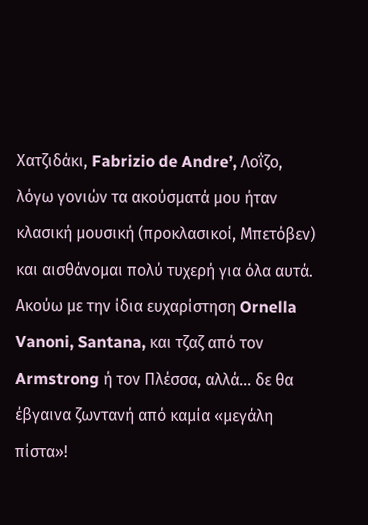Χατζιδάκι, Fabrizio de Andre’, Λοΐζο, λόγω γονιών τα ακούσματά μου ήταν κλασική μουσική (προκλασικοί, Μπετόβεν) και αισθάνομαι πολύ τυχερή για όλα αυτά. Ακούω με την ίδια ευχαρίστηση Ornella Vanoni, Santana, και τζαζ από τον Armstrong ή τον Πλέσσα, αλλά… δε θα έβγαινα ζωντανή από καμία «μεγάλη πίστα»!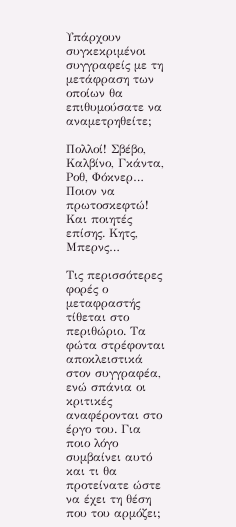Υπάρχουν συγκεκριμένοι συγγραφείς με τη μετάφραση των οποίων θα επιθυμούσατε να αναμετρηθείτε;

Πολλοί! Σβέβο, Καλβίνο, Γκάντα, Ροθ, Φόκνερ… Ποιον να πρωτοσκεφτώ! Και ποιητές επίσης. Κητς, Μπερνς…

Τις περισσότερες φορές ο μεταφραστής τίθεται στο περιθώριο. Τα φώτα στρέφονται αποκλειστικά στον συγγραφέα, ενώ σπάνια οι κριτικές αναφέρονται στο έργο του. Για ποιο λόγο συμβαίνει αυτό και τι θα προτείνατε ώστε να έχει τη θέση που του αρμόζει;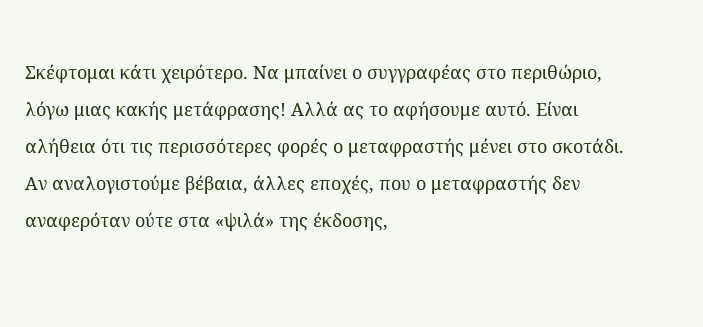Σκέφτομαι κάτι χειρότερο. Να μπαίνει ο συγγραφέας στο περιθώριο, λόγω μιας κακής μετάφρασης! Αλλά ας το αφήσουμε αυτό. Είναι αλήθεια ότι τις περισσότερες φορές ο μεταφραστής μένει στο σκοτάδι. Αν αναλογιστούμε βέβαια, άλλες εποχές, που ο μεταφραστής δεν αναφερόταν ούτε στα «ψιλά» της έκδοσης,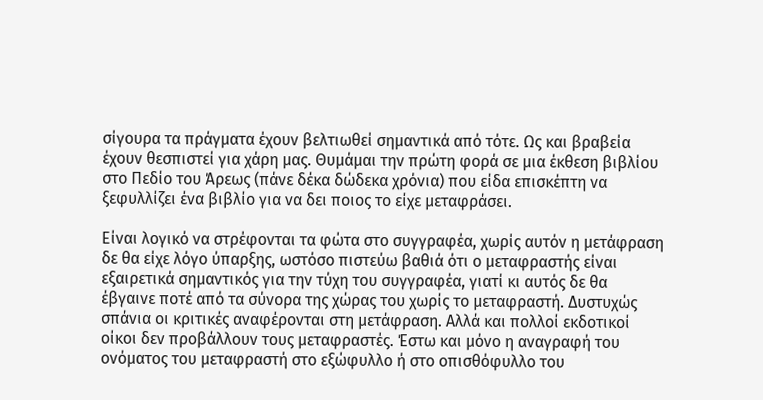σίγουρα τα πράγματα έχουν βελτιωθεί σημαντικά από τότε. Ως και βραβεία έχουν θεσπιστεί για χάρη μας. Θυμάμαι την πρώτη φορά σε μια έκθεση βιβλίου στο Πεδίο του Άρεως (πάνε δέκα δώδεκα χρόνια) που είδα επισκέπτη να ξεφυλλίζει ένα βιβλίο για να δει ποιος το είχε μεταφράσει.

Είναι λογικό να στρέφονται τα φώτα στο συγγραφέα, χωρίς αυτόν η μετάφραση δε θα είχε λόγο ύπαρξης, ωστόσο πιστεύω βαθιά ότι ο μεταφραστής είναι εξαιρετικά σημαντικός για την τύχη του συγγραφέα, γιατί κι αυτός δε θα έβγαινε ποτέ από τα σύνορα της χώρας του χωρίς το μεταφραστή. Δυστυχώς σπάνια οι κριτικές αναφέρονται στη μετάφραση. Αλλά και πολλοί εκδοτικοί οίκοι δεν προβάλλουν τους μεταφραστές. Έστω και μόνο η αναγραφή του ονόματος του μεταφραστή στο εξώφυλλο ή στο οπισθόφυλλο του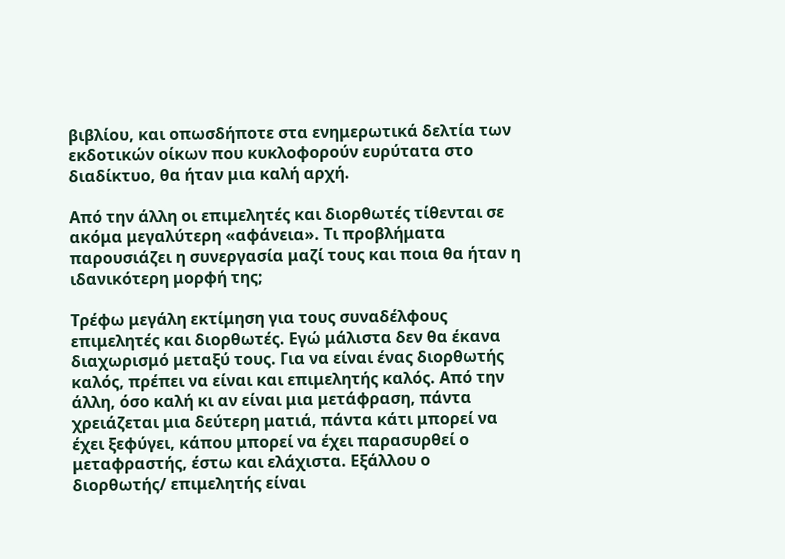βιβλίου, και οπωσδήποτε στα ενημερωτικά δελτία των εκδοτικών οίκων που κυκλοφορούν ευρύτατα στο διαδίκτυο, θα ήταν μια καλή αρχή.

Από την άλλη οι επιμελητές και διορθωτές τίθενται σε ακόμα μεγαλύτερη «αφάνεια». Τι προβλήματα παρουσιάζει η συνεργασία μαζί τους και ποια θα ήταν η ιδανικότερη μορφή της;

Τρέφω μεγάλη εκτίμηση για τους συναδέλφους επιμελητές και διορθωτές. Εγώ μάλιστα δεν θα έκανα διαχωρισμό μεταξύ τους. Για να είναι ένας διορθωτής καλός, πρέπει να είναι και επιμελητής καλός. Από την άλλη, όσο καλή κι αν είναι μια μετάφραση, πάντα χρειάζεται μια δεύτερη ματιά, πάντα κάτι μπορεί να έχει ξεφύγει, κάπου μπορεί να έχει παρασυρθεί ο μεταφραστής, έστω και ελάχιστα. Εξάλλου ο διορθωτής/ επιμελητής είναι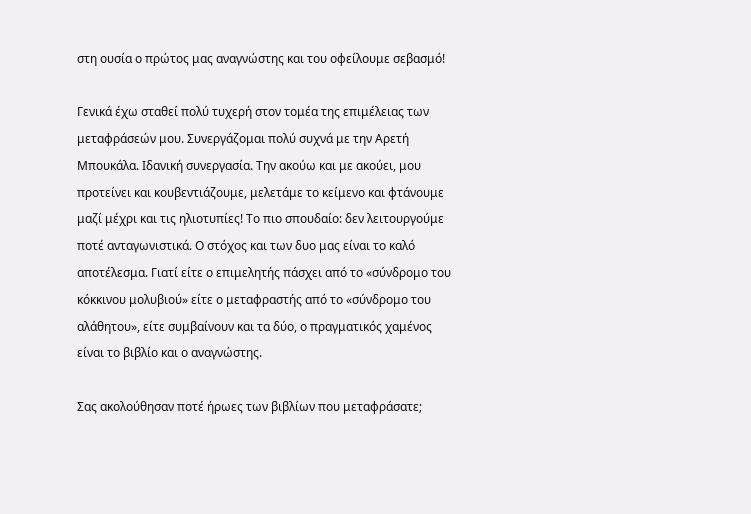στη ουσία ο πρώτος μας αναγνώστης και του οφείλουμε σεβασμό!

Γενικά έχω σταθεί πολύ τυχερή στον τομέα της επιμέλειας των μεταφράσεών μου. Συνεργάζομαι πολύ συχνά με την Αρετή Μπουκάλα. Ιδανική συνεργασία. Την ακούω και με ακούει, μου προτείνει και κουβεντιάζουμε, μελετάμε το κείμενο και φτάνουμε μαζί μέχρι και τις ηλιοτυπίες! Το πιο σπουδαίο: δεν λειτουργούμε ποτέ ανταγωνιστικά. Ο στόχος και των δυο μας είναι το καλό αποτέλεσμα. Γιατί είτε ο επιμελητής πάσχει από το «σύνδρομο του κόκκινου μολυβιού» είτε ο μεταφραστής από το «σύνδρομο του αλάθητου», είτε συμβαίνουν και τα δύο, ο πραγματικός χαμένος είναι το βιβλίο και ο αναγνώστης.

Σας ακολούθησαν ποτέ ήρωες των βιβλίων που μεταφράσατε;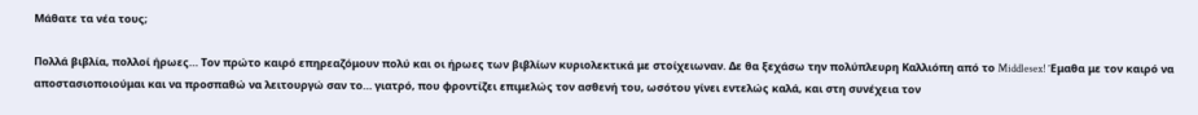Μάθατε τα νέα τους;

Πολλά βιβλία, πολλοί ήρωες… Τον πρώτο καιρό επηρεαζόμουν πολύ και οι ήρωες των βιβλίων κυριολεκτικά με στοίχειωναν. Δε θα ξεχάσω την πολύπλευρη Καλλιόπη από το Middlesex! Έμαθα με τον καιρό να αποστασιοποιούμαι και να προσπαθώ να λειτουργώ σαν το… γιατρό, που φροντίζει επιμελώς τον ασθενή του, ωσότου γίνει εντελώς καλά, και στη συνέχεια τον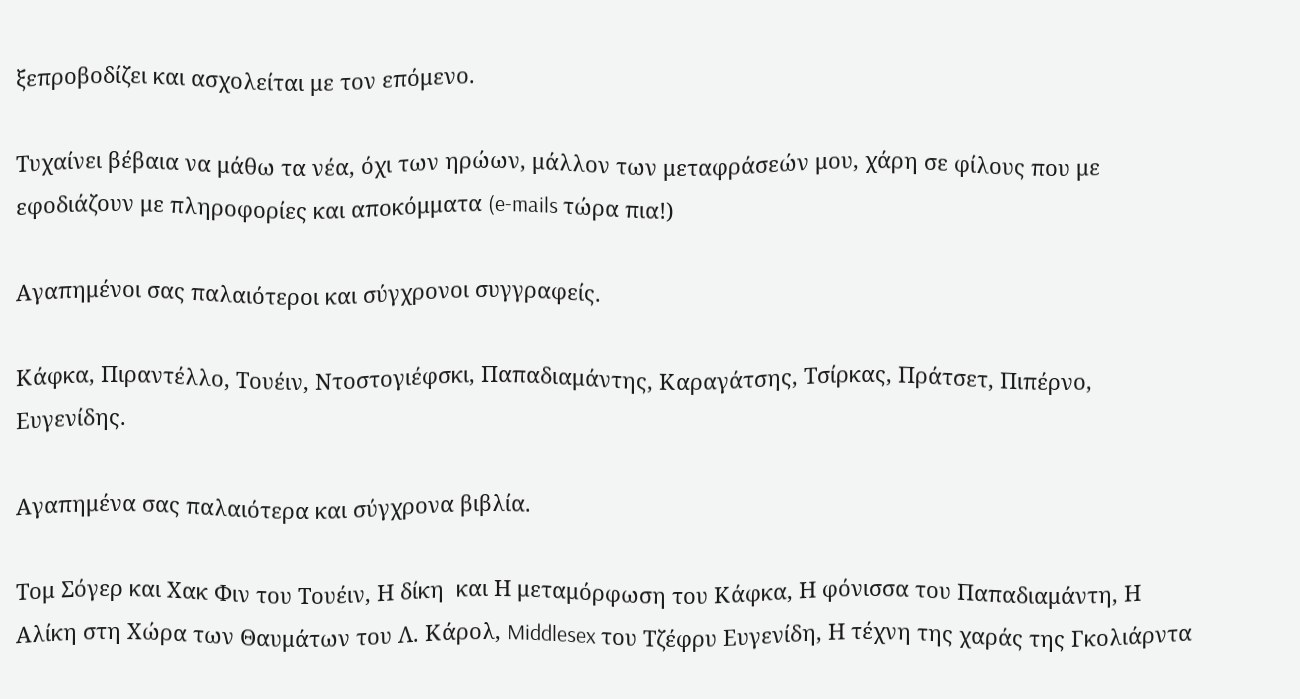ξεπροβοδίζει και ασχολείται με τον επόμενο.

Τυχαίνει βέβαια να μάθω τα νέα, όχι των ηρώων, μάλλον των μεταφράσεών μου, χάρη σε φίλους που με εφοδιάζουν με πληροφορίες και αποκόμματα (e-mails τώρα πια!)

Αγαπημένοι σας παλαιότεροι και σύγχρονοι συγγραφείς.

Κάφκα, Πιραντέλλο, Τουέιν, Ντοστογιέφσκι, Παπαδιαμάντης, Καραγάτσης, Τσίρκας, Πράτσετ, Πιπέρνο, Ευγενίδης.

Αγαπημένα σας παλαιότερα και σύγχρονα βιβλία.

Τομ Σόγερ και Χακ Φιν του Τουέιν, Η δίκη  και Η μεταμόρφωση του Κάφκα, Η φόνισσα του Παπαδιαμάντη, Η Αλίκη στη Χώρα των Θαυμάτων του Λ. Κάρολ, Middlesex του Τζέφρυ Ευγενίδη, Η τέχνη της χαράς της Γκολιάρντα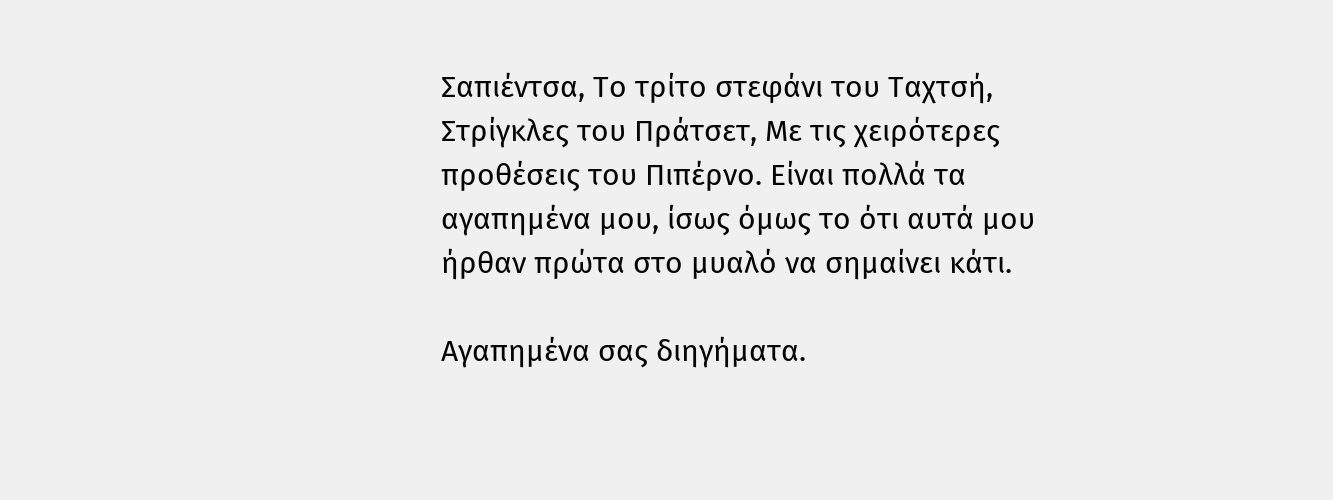Σαπιέντσα, Το τρίτο στεφάνι του Ταχτσή, Στρίγκλες του Πράτσετ, Με τις χειρότερες προθέσεις του Πιπέρνο. Είναι πολλά τα αγαπημένα μου, ίσως όμως το ότι αυτά μου ήρθαν πρώτα στο μυαλό να σημαίνει κάτι.

Αγαπημένα σας διηγήματα.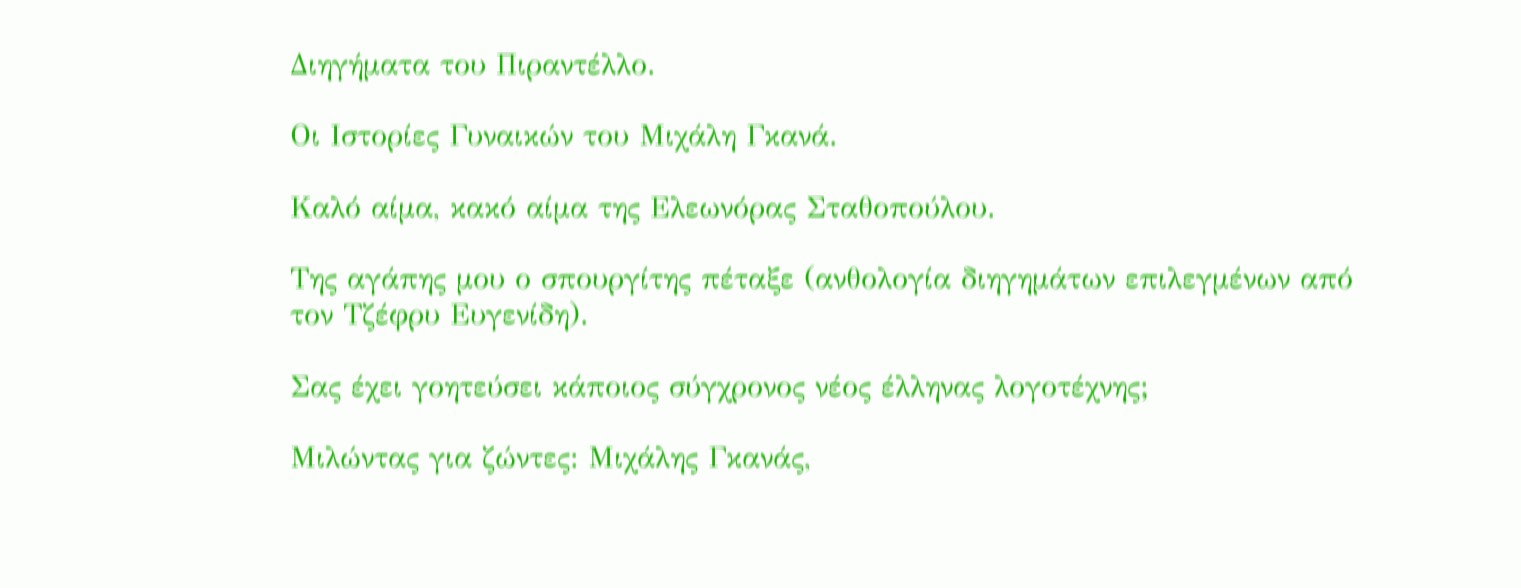Διηγήματα του Πιραντέλλο.

Οι Ιστορίες Γυναικών του Μιχάλη Γκανά.

Καλό αίμα, κακό αίμα της Ελεωνόρας Σταθοπούλου.

Της αγάπης μου ο σπουργίτης πέταξε (ανθολογία διηγημάτων επιλεγμένων από τον Τζέφρυ Ευγενίδη).

Σας έχει γοητεύσει κάποιος σύγχρονος νέος έλληνας λογοτέχνης;

Μιλώντας για ζώντες: Μιχάλης Γκανάς,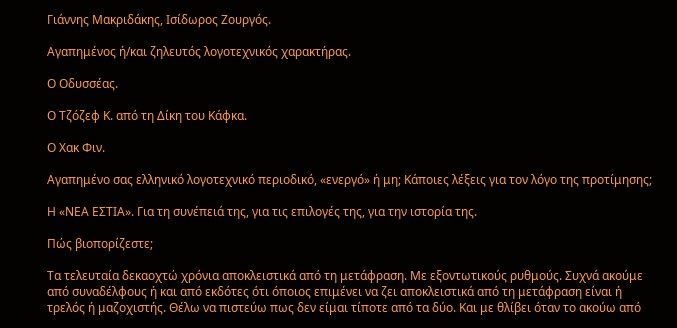Γιάννης Μακριδάκης, Ισίδωρος Ζουργός.

Αγαπημένος ή/και ζηλευτός λογοτεχνικός χαρακτήρας.

Ο Οδυσσέας.

Ο Τζόζεφ Κ. από τη Δίκη του Κάφκα.

Ο Χακ Φιν.

Αγαπημένο σας ελληνικό λογοτεχνικό περιοδικό, «ενεργό» ή μη; Κάποιες λέξεις για τον λόγο της προτίμησης;

Η «ΝΕΑ ΕΣΤΙΑ». Για τη συνέπειά της, για τις επιλογές της, για την ιστορία της.

Πώς βιοπορίζεστε;

Τα τελευταία δεκαοχτώ χρόνια αποκλειστικά από τη μετάφραση. Με εξοντωτικούς ρυθμούς. Συχνά ακούμε από συναδέλφους ή και από εκδότες ότι όποιος επιμένει να ζει αποκλειστικά από τη μετάφραση είναι ή τρελός ή μαζοχιστής. Θέλω να πιστεύω πως δεν είμαι τίποτε από τα δύο. Και με θλίβει όταν το ακούω από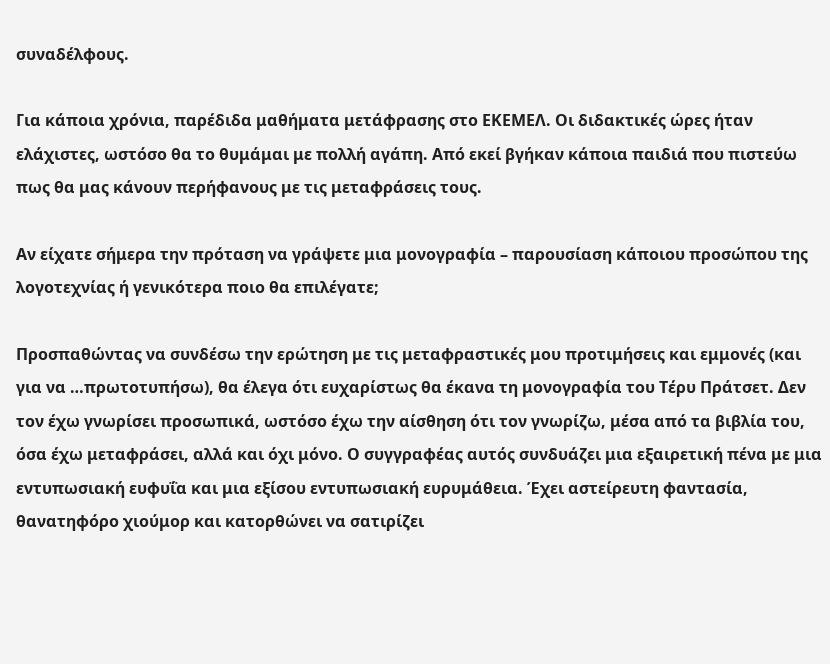συναδέλφους.

Για κάποια χρόνια, παρέδιδα μαθήματα μετάφρασης στο ΕΚΕΜΕΛ. Οι διδακτικές ώρες ήταν ελάχιστες, ωστόσο θα το θυμάμαι με πολλή αγάπη. Από εκεί βγήκαν κάποια παιδιά που πιστεύω πως θα μας κάνουν περήφανους με τις μεταφράσεις τους.

Αν είχατε σήμερα την πρόταση να γράψετε μια μονογραφία – παρουσίαση κάποιου προσώπου της λογοτεχνίας ή γενικότερα ποιο θα επιλέγατε;

Προσπαθώντας να συνδέσω την ερώτηση με τις μεταφραστικές μου προτιμήσεις και εμμονές (και για να …πρωτοτυπήσω), θα έλεγα ότι ευχαρίστως θα έκανα τη μονογραφία του Τέρυ Πράτσετ. Δεν τον έχω γνωρίσει προσωπικά, ωστόσο έχω την αίσθηση ότι τον γνωρίζω, μέσα από τα βιβλία του, όσα έχω μεταφράσει, αλλά και όχι μόνο. Ο συγγραφέας αυτός συνδυάζει μια εξαιρετική πένα με μια εντυπωσιακή ευφυΐα και μια εξίσου εντυπωσιακή ευρυμάθεια. Έχει αστείρευτη φαντασία, θανατηφόρο χιούμορ και κατορθώνει να σατιρίζει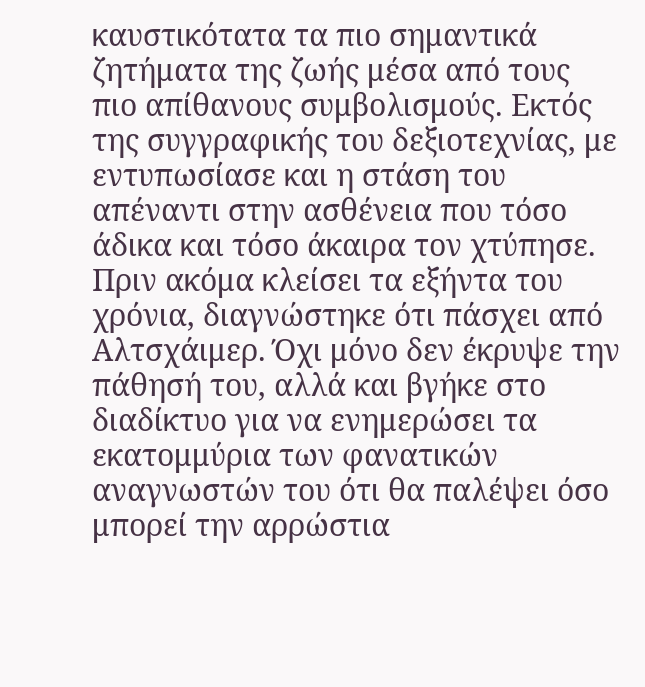καυστικότατα τα πιο σημαντικά ζητήματα της ζωής μέσα από τους πιο απίθανους συμβολισμούς. Εκτός της συγγραφικής του δεξιοτεχνίας, με εντυπωσίασε και η στάση του απέναντι στην ασθένεια που τόσο άδικα και τόσο άκαιρα τον χτύπησε. Πριν ακόμα κλείσει τα εξήντα του χρόνια, διαγνώστηκε ότι πάσχει από Αλτσχάιμερ. Όχι μόνο δεν έκρυψε την πάθησή του, αλλά και βγήκε στο διαδίκτυο για να ενημερώσει τα εκατομμύρια των φανατικών αναγνωστών του ότι θα παλέψει όσο μπορεί την αρρώστια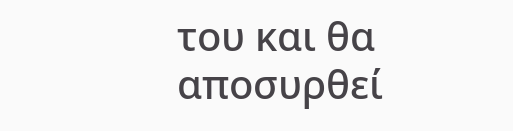του και θα αποσυρθεί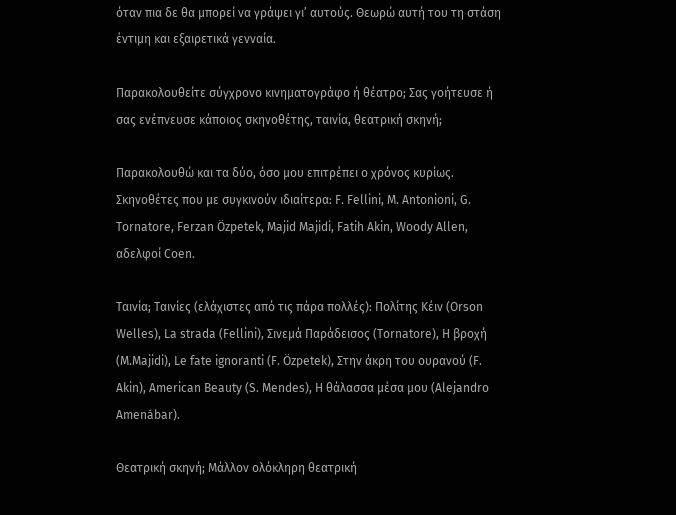όταν πια δε θα μπορεί να γράψει γι’ αυτούς. Θεωρώ αυτή του τη στάση έντιμη και εξαιρετικά γενναία.

Παρακολουθείτε σύγχρονο κινηματογράφο ή θέατρο; Σας γοήτευσε ή σας ενέπνευσε κάποιος σκηνοθέτης, ταινία, θεατρική σκηνή;

Παρακολουθώ και τα δύο, όσο μου επιτρέπει ο χρόνος κυρίως. Σκηνοθέτες που με συγκινούν ιδιαίτερα: F. Fellini, M. Antonioni, G. Tornatore, Ferzan Özpetek, Majid Majidi, Fatih Akin, Woody Allen, αδελφοί Coen.

Ταινία; Ταινίες (ελάχιστες από τις πάρα πολλές): Πολίτης Κέιν (Orson Welles), La strada (Fellini), Σινεμά Παράδεισος (Tornatore), Η βροχή (M.Majidi), Le fate ignoranti (F. Özpetek), Στην άκρη του ουρανού (F. Akin), American Beauty (S. Mendes), Η θάλασσα μέσα μου (Alejandro Amenábar).

Θεατρική σκηνή; Μάλλον ολόκληρη θεατρική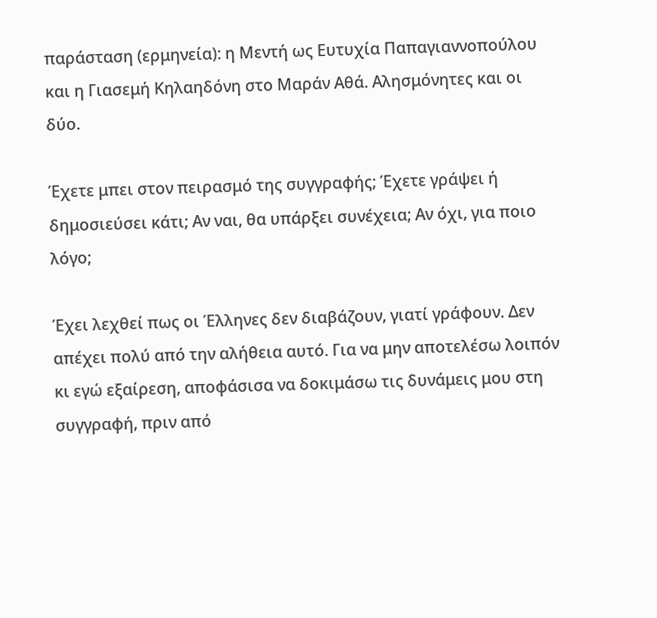παράσταση (ερμηνεία): η Μεντή ως Ευτυχία Παπαγιαννοπούλου και η Γιασεμή Κηλαηδόνη στο Μαράν Αθά. Αλησμόνητες και οι δύο.

Έχετε μπει στον πειρασμό της συγγραφής; Έχετε γράψει ή δημοσιεύσει κάτι; Αν ναι, θα υπάρξει συνέχεια; Αν όχι, για ποιο λόγο;

Έχει λεχθεί πως οι Έλληνες δεν διαβάζουν, γιατί γράφουν. Δεν απέχει πολύ από την αλήθεια αυτό. Για να μην αποτελέσω λοιπόν κι εγώ εξαίρεση, αποφάσισα να δοκιμάσω τις δυνάμεις μου στη συγγραφή, πριν από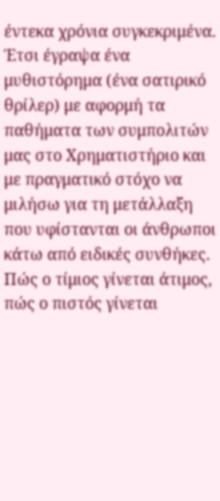έντεκα χρόνια συγκεκριμένα. Έτσι έγραψα ένα μυθιστόρημα (ένα σατιρικό θρίλερ) με αφορμή τα παθήματα των συμπολιτών μας στο Χρηματιστήριο και με πραγματικό στόχο να μιλήσω για τη μετάλλαξη που υφίστανται οι άνθρωποι κάτω από ειδικές συνθήκες. Πώς ο τίμιος γίνεται άτιμος, πώς ο πιστός γίνεται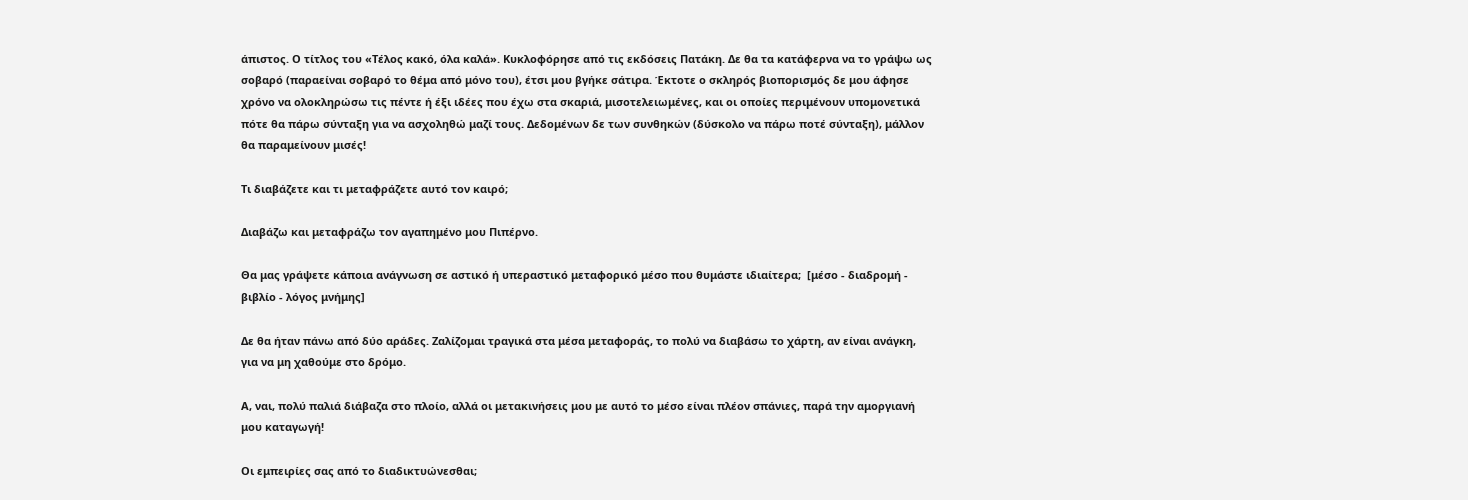άπιστος. Ο τίτλος του «Τέλος κακό, όλα καλά». Κυκλοφόρησε από τις εκδόσεις Πατάκη. Δε θα τα κατάφερνα να το γράψω ως σοβαρό (παραείναι σοβαρό το θέμα από μόνο του), έτσι μου βγήκε σάτιρα. Έκτοτε ο σκληρός βιοπορισμός δε μου άφησε χρόνο να ολοκληρώσω τις πέντε ή έξι ιδέες που έχω στα σκαριά, μισοτελειωμένες, και οι οποίες περιμένουν υπομονετικά πότε θα πάρω σύνταξη για να ασχοληθώ μαζί τους. Δεδομένων δε των συνθηκών (δύσκολο να πάρω ποτέ σύνταξη), μάλλον θα παραμείνουν μισές!

Τι διαβάζετε και τι μεταφράζετε αυτό τον καιρό;

Διαβάζω και μεταφράζω τον αγαπημένο μου Πιπέρνο.

Θα μας γράψετε κάποια ανάγνωση σε αστικό ή υπεραστικό μεταφορικό μέσο που θυμάστε ιδιαίτερα;  [μέσο - διαδρομή - βιβλίο - λόγος μνήμης]

Δε θα ήταν πάνω από δύο αράδες. Ζαλίζομαι τραγικά στα μέσα μεταφοράς, το πολύ να διαβάσω το χάρτη, αν είναι ανάγκη, για να μη χαθούμε στο δρόμο.

Α, ναι, πολύ παλιά διάβαζα στο πλοίο, αλλά οι μετακινήσεις μου με αυτό το μέσο είναι πλέον σπάνιες, παρά την αμοργιανή μου καταγωγή!

Οι εμπειρίες σας από το διαδικτυώνεσθαι;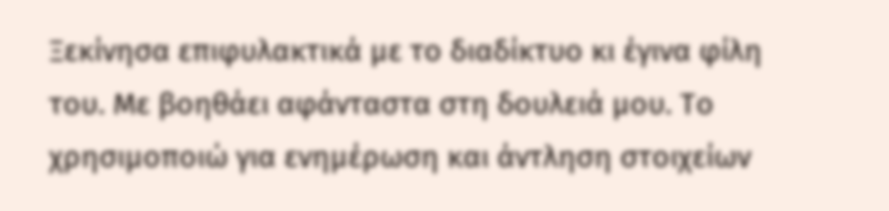Ξεκίνησα επιφυλακτικά με το διαδίκτυο κι έγινα φίλη του. Με βοηθάει αφάνταστα στη δουλειά μου. Το χρησιμοποιώ για ενημέρωση και άντληση στοιχείων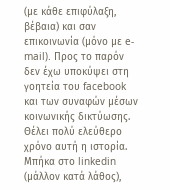(με κάθε επιφύλαξη, βέβαια) και σαν επικοινωνία (μόνο με e-mail). Προς το παρόν δεν έχω υποκύψει στη γοητεία του facebook και των συναφών μέσων κοινωνικής δικτύωσης. Θέλει πολύ ελεύθερο χρόνο αυτή η ιστορία. Μπήκα στο linkedin (μάλλον κατά λάθος),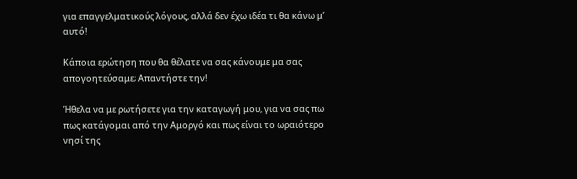για επαγγελματικούς λόγους, αλλά δεν έχω ιδέα τι θα κάνω μ’ αυτό!

Κάποια ερώτηση που θα θέλατε να σας κάνουμε μα σας απογοητεύσαμε; Απαντήστε την!

Ήθελα να με ρωτήσετε για την καταγωγή μου, για να σας πω πως κατάγομαι από την Αμοργό και πως είναι το ωραιότερο νησί της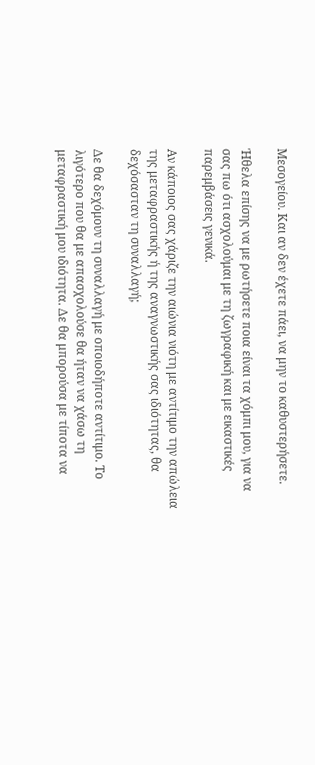Μεσογείου. Και αν δεν έχετε πάει, να μην το καθυστερήσετε.

Ήθελα επίσης να με ρωτήσετε ποια είναι τα χόμπι μου, για να σας πω ότι ασχολούμαι με τη ζωγραφική και με εικαστικές παρεμβάσεις γενικά.

Αν κάποιος σας χάριζε την αιώνια νιότη με αντίτιμο την απώλεια της μεταφραστικής ή της αναγνωστικής σας ιδιότητας, θα δεχόσασταν τη συναλλαγή;

Δε θα δεχόμουν τη συναλλαγή με οποιοδήποτε αντίτιμο. Το λιγότερο που θα με απασχολούσε θα ήταν να χάσω τη μεταφραστική μου ιδιότητα. Δε θα μπορούσα με τίποτα να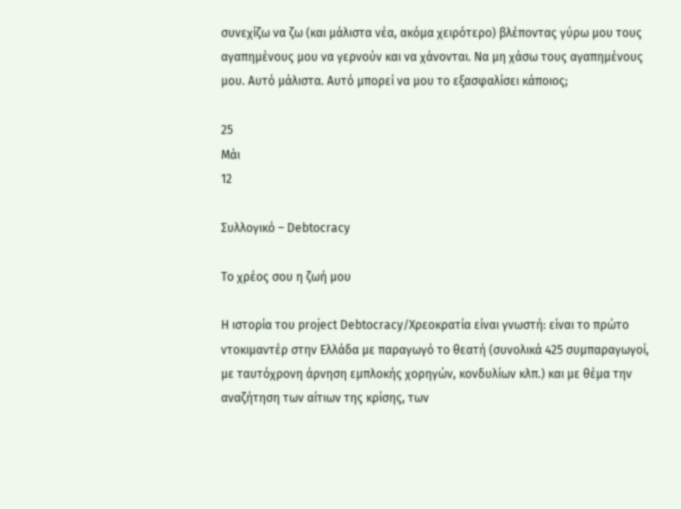συνεχίζω να ζω (και μάλιστα νέα, ακόμα χειρότερο) βλέποντας γύρω μου τους αγαπημένους μου να γερνούν και να χάνονται. Να μη χάσω τους αγαπημένους μου. Αυτό μάλιστα. Αυτό μπορεί να μου το εξασφαλίσει κάποιος;

25
Μάι
12

Συλλογικό – Debtocracy

Το χρέος σου η ζωή μου

H ιστορία του project Debtocracy/Χρεοκρατία είναι γνωστή: είναι το πρώτο ντοκιμαντέρ στην Ελλάδα με παραγωγό το θεατή (συνολικά 425 συμπαραγωγοί, με ταυτόχρονη άρνηση εμπλοκής χορηγών, κονδυλίων κλπ.) και με θέμα την αναζήτηση των αίτιων της κρίσης, των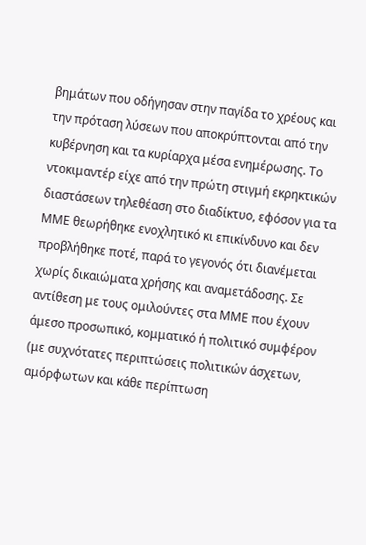βημάτων που οδήγησαν στην παγίδα το χρέους και την πρόταση λύσεων που αποκρύπτονται από την κυβέρνηση και τα κυρίαρχα μέσα ενημέρωσης. Το ντοκιμαντέρ είχε από την πρώτη στιγμή εκρηκτικών διαστάσεων τηλεθέαση στο διαδίκτυο, εφόσον για τα ΜΜΕ θεωρήθηκε ενοχλητικό κι επικίνδυνο και δεν προβλήθηκε ποτέ, παρά το γεγονός ότι διανέμεται χωρίς δικαιώματα χρήσης και αναμετάδοσης. Σε αντίθεση με τους ομιλούντες στα ΜΜΕ που έχουν άμεσο προσωπικό, κομματικό ή πολιτικό συμφέρον (με συχνότατες περιπτώσεις πολιτικών άσχετων, αμόρφωτων και κάθε περίπτωση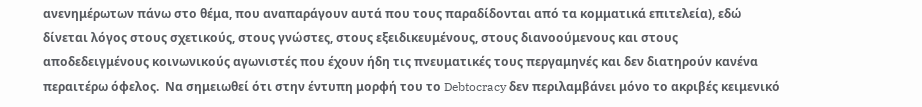ανενημέρωτων πάνω στο θέμα, που αναπαράγουν αυτά που τους παραδίδονται από τα κομματικά επιτελεία), εδώ δίνεται λόγος στους σχετικούς, στους γνώστες, στους εξειδικευμένους, στους διανοούμενους και στους αποδεδειγμένους κοινωνικούς αγωνιστές που έχουν ήδη τις πνευματικές τους περγαμηνές και δεν διατηρούν κανένα περαιτέρω όφελος.  Να σημειωθεί ότι στην έντυπη μορφή του το Debtocracy δεν περιλαμβάνει μόνο το ακριβές κειμενικό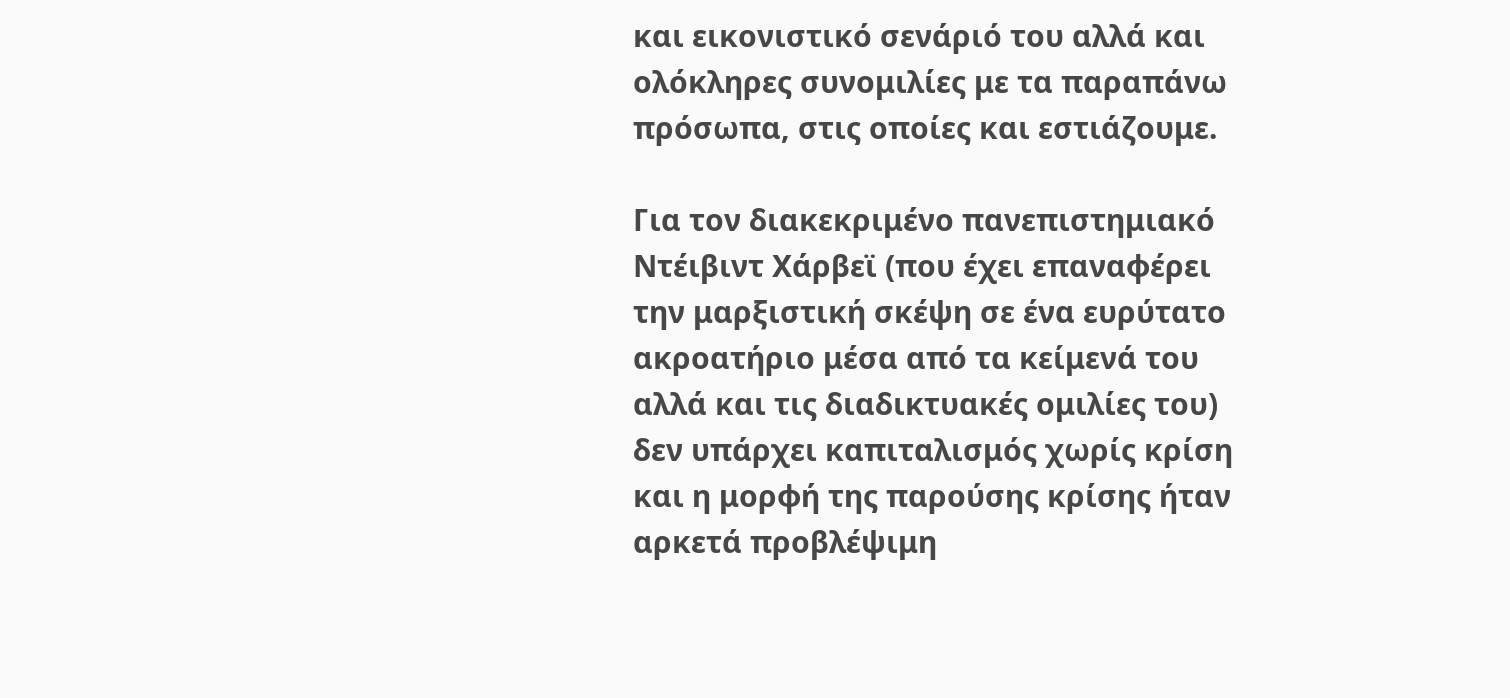και εικονιστικό σενάριό του αλλά και ολόκληρες συνομιλίες με τα παραπάνω πρόσωπα, στις οποίες και εστιάζουμε.

Για τον διακεκριμένο πανεπιστημιακό Ντέιβιντ Χάρβεϊ (που έχει επαναφέρει την μαρξιστική σκέψη σε ένα ευρύτατο ακροατήριο μέσα από τα κείμενά του αλλά και τις διαδικτυακές ομιλίες του) δεν υπάρχει καπιταλισμός χωρίς κρίση και η μορφή της παρούσης κρίσης ήταν αρκετά προβλέψιμη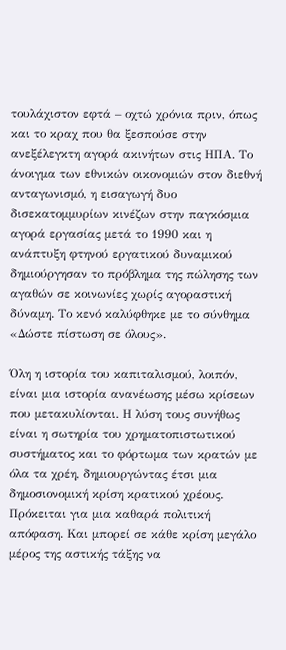τουλάχιστον εφτά – οχτώ χρόνια πριν, όπως και το κραχ που θα ξεσπούσε στην ανεξέλεγκτη αγορά ακινήτων στις ΗΠΑ. Το άνοιγμα των εθνικών οικονομιών στον διεθνή ανταγωνισμό, η εισαγωγή δυο δισεκατομμυρίων κινέζων στην παγκόσμια αγορά εργασίας μετά το 1990 και η ανάπτυξη φτηνού εργατικού δυναμικού δημιούργησαν το πρόβλημα της πώλησης των αγαθών σε κοινωνίες χωρίς αγοραστική δύναμη. Το κενό καλύφθηκε με το σύνθημα «Δώστε πίστωση σε όλους».

Όλη η ιστορία του καπιταλισμού, λοιπόν, είναι μια ιστορία ανανέωσης μέσω κρίσεων που μετακυλίονται. Η λύση τους συνήθως είναι η σωτηρία του χρηματοπιστωτικού συστήματος και το φόρτωμα των κρατών με όλα τα χρέη, δημιουργώντας έτσι μια δημοσιονομική κρίση κρατικού χρέους. Πρόκειται για μια καθαρά πολιτική απόφαση. Και μπορεί σε κάθε κρίση μεγάλο μέρος της αστικής τάξης να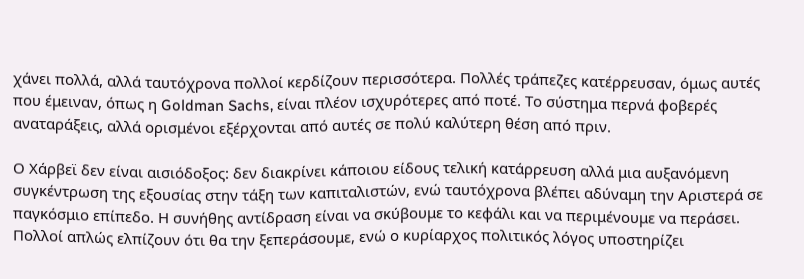χάνει πολλά, αλλά ταυτόχρονα πολλοί κερδίζουν περισσότερα. Πολλές τράπεζες κατέρρευσαν, όμως αυτές που έμειναν, όπως η Goldman Sachs, είναι πλέον ισχυρότερες από ποτέ. Το σύστημα περνά φοβερές αναταράξεις, αλλά ορισμένοι εξέρχονται από αυτές σε πολύ καλύτερη θέση από πριν.

Ο Χάρβεϊ δεν είναι αισιόδοξος: δεν διακρίνει κάποιου είδους τελική κατάρρευση αλλά μια αυξανόμενη συγκέντρωση της εξουσίας στην τάξη των καπιταλιστών, ενώ ταυτόχρονα βλέπει αδύναμη την Αριστερά σε παγκόσμιο επίπεδο. Η συνήθης αντίδραση είναι να σκύβουμε το κεφάλι και να περιμένουμε να περάσει. Πολλοί απλώς ελπίζουν ότι θα την ξεπεράσουμε, ενώ ο κυρίαρχος πολιτικός λόγος υποστηρίζει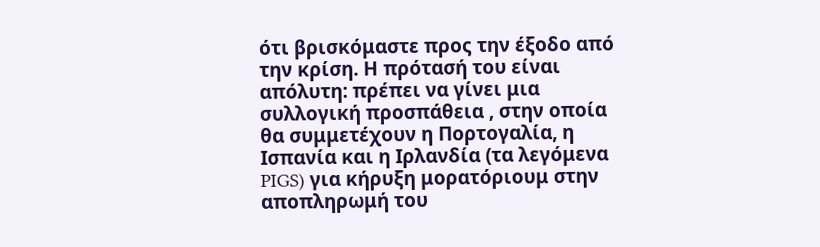ότι βρισκόμαστε προς την έξοδο από την κρίση. Η πρότασή του είναι απόλυτη: πρέπει να γίνει μια συλλογική προσπάθεια , στην οποία θα συμμετέχουν η Πορτογαλία, η Ισπανία και η Ιρλανδία (τα λεγόμενα PIGS) για κήρυξη μορατόριουμ στην αποπληρωμή του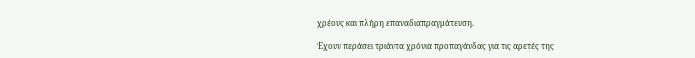χρέους και πλήρη επαναδιαπραγμάτευση.

Έχουν περάσει τριάντα χρόνια προπαγάνδας για τις αρετές της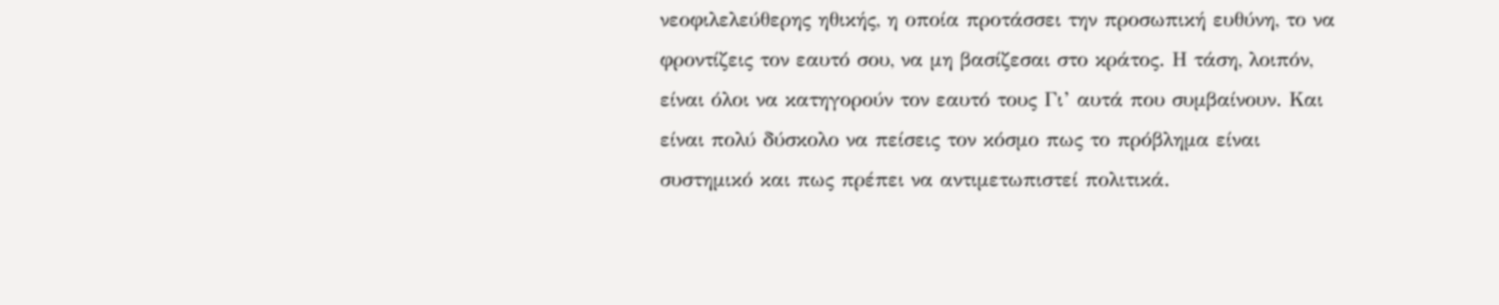νεοφιλελεύθερης ηθικής, η οποία προτάσσει την προσωπική ευθύνη, το να φροντίζεις τον εαυτό σου, να μη βασίζεσαι στο κράτος. Η τάση, λοιπόν, είναι όλοι να κατηγορούν τον εαυτό τους Γι’ αυτά που συμβαίνουν. Και είναι πολύ δύσκολο να πείσεις τον κόσμο πως το πρόβλημα είναι συστημικό και πως πρέπει να αντιμετωπιστεί πολιτικά.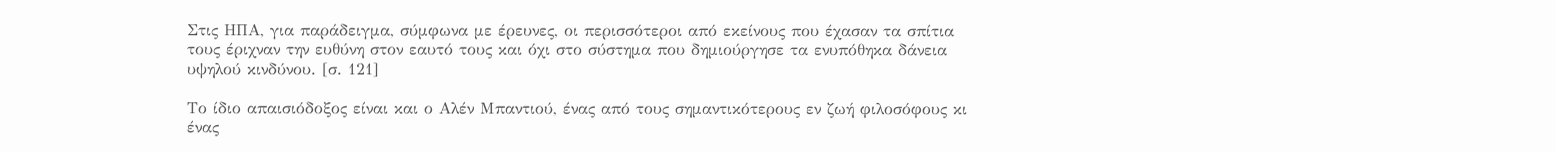Στις ΗΠΑ, για παράδειγμα, σύμφωνα με έρευνες, οι περισσότεροι από εκείνους που έχασαν τα σπίτια τους έριχναν την ευθύνη στον εαυτό τους και όχι στο σύστημα που δημιούργησε τα ενυπόθηκα δάνεια υψηλού κινδύνου. [σ. 121]

Το ίδιο απαισιόδοξος είναι και ο Αλέν Μπαντιού, ένας από τους σημαντικότερους εν ζωή φιλοσόφους κι ένας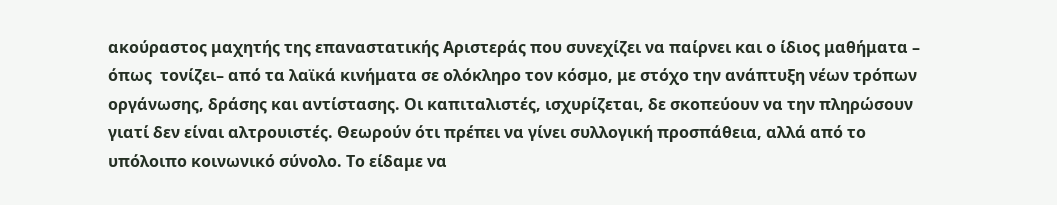ακούραστος μαχητής της επαναστατικής Αριστεράς που συνεχίζει να παίρνει και ο ίδιος μαθήματα – όπως  τονίζει– από τα λαϊκά κινήματα σε ολόκληρο τον κόσμο, με στόχο την ανάπτυξη νέων τρόπων οργάνωσης, δράσης και αντίστασης. Οι καπιταλιστές, ισχυρίζεται, δε σκοπεύουν να την πληρώσουν γιατί δεν είναι αλτρουιστές. Θεωρούν ότι πρέπει να γίνει συλλογική προσπάθεια, αλλά από το υπόλοιπο κοινωνικό σύνολο. Το είδαμε να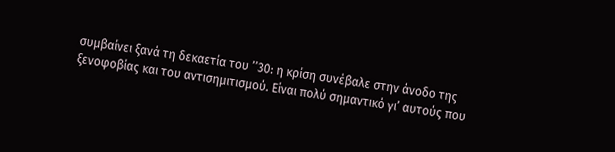συμβαίνει ξανά τη δεκαετία του ’’30: η κρίση συνέβαλε στην άνοδο της ξενοφοβίας και του αντισημιτισμού. Είναι πολύ σημαντικό γι’ αυτούς που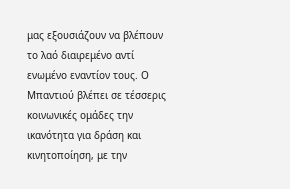μας εξουσιάζουν να βλέπουν το λαό διαιρεμένο αντί ενωμένο εναντίον τους. Ο Μπαντιού βλέπει σε τέσσερις κοινωνικές ομάδες την ικανότητα για δράση και κινητοποίηση, με την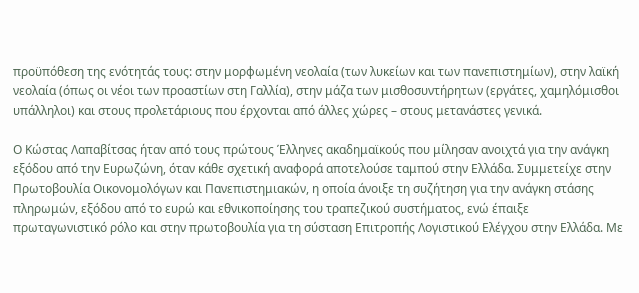προϋπόθεση της ενότητάς τους: στην μορφωμένη νεολαία (των λυκείων και των πανεπιστημίων), στην λαϊκή νεολαία (όπως οι νέοι των προαστίων στη Γαλλία), στην μάζα των μισθοσυντήρητων (εργάτες, χαμηλόμισθοι υπάλληλοι) και στους προλετάριους που έρχονται από άλλες χώρες – στους μετανάστες γενικά.

Ο Κώστας Λαπαβίτσας ήταν από τους πρώτους Έλληνες ακαδημαϊκούς που μίλησαν ανοιχτά για την ανάγκη εξόδου από την Ευρωζώνη, όταν κάθε σχετική αναφορά αποτελούσε ταμπού στην Ελλάδα. Συμμετείχε στην Πρωτοβουλία Οικονομολόγων και Πανεπιστημιακών, η οποία άνοιξε τη συζήτηση για την ανάγκη στάσης πληρωμών, εξόδου από το ευρώ και εθνικοποίησης του τραπεζικού συστήματος, ενώ έπαιξε πρωταγωνιστικό ρόλο και στην πρωτοβουλία για τη σύσταση Επιτροπής Λογιστικού Ελέγχου στην Ελλάδα. Με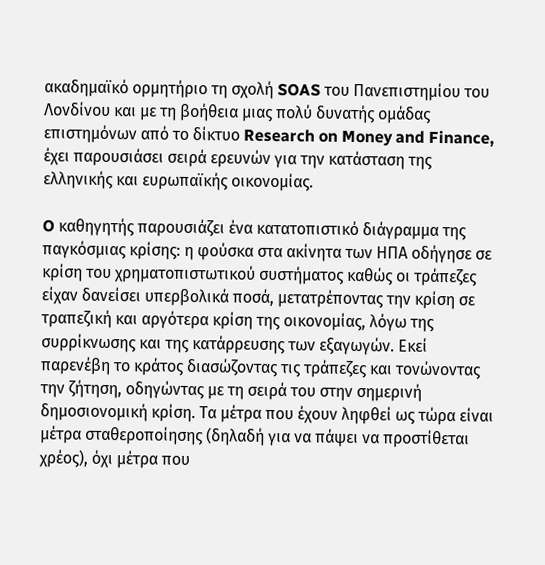ακαδημαϊκό ορμητήριο τη σχολή SOAS του Πανεπιστημίου του Λονδίνου και με τη βοήθεια μιας πολύ δυνατής ομάδας επιστημόνων από το δίκτυο Research on Money and Finance, έχει παρουσιάσει σειρά ερευνών για την κατάσταση της ελληνικής και ευρωπαϊκής οικονομίας.

O καθηγητής παρουσιάζει ένα κατατοπιστικό διάγραμμα της παγκόσμιας κρίσης: η φούσκα στα ακίνητα των ΗΠΑ οδήγησε σε κρίση του χρηματοπιστωτικού συστήματος καθώς οι τράπεζες είχαν δανείσει υπερβολικά ποσά, μετατρέποντας την κρίση σε τραπεζική και αργότερα κρίση της οικονομίας, λόγω της συρρίκνωσης και της κατάρρευσης των εξαγωγών. Εκεί παρενέβη το κράτος διασώζοντας τις τράπεζες και τονώνοντας την ζήτηση, οδηγώντας με τη σειρά του στην σημερινή δημοσιονομική κρίση. Τα μέτρα που έχουν ληφθεί ως τώρα είναι μέτρα σταθεροποίησης (δηλαδή για να πάψει να προστίθεται χρέος), όχι μέτρα που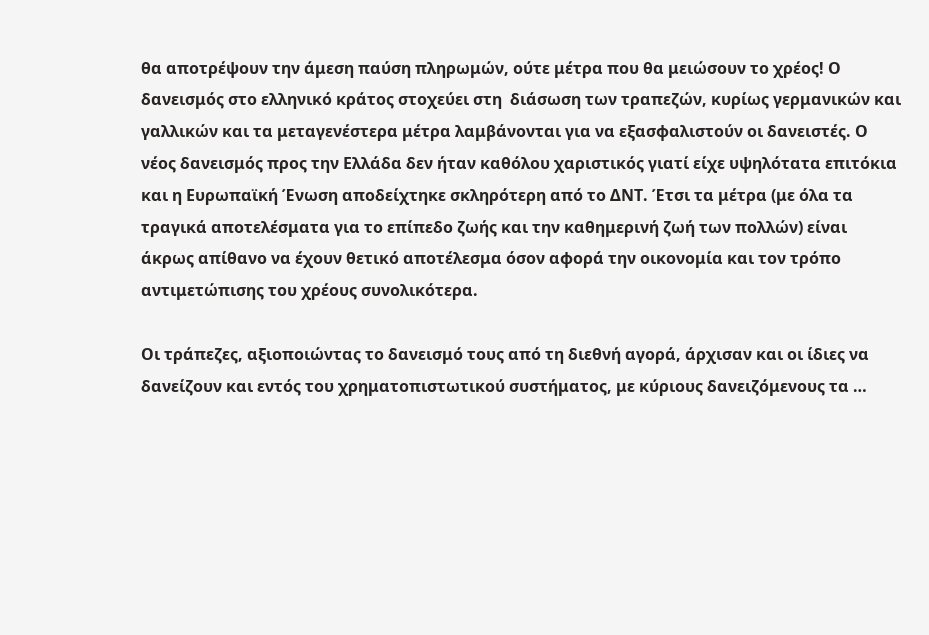θα αποτρέψουν την άμεση παύση πληρωμών, ούτε μέτρα που θα μειώσουν το χρέος! Ο δανεισμός στο ελληνικό κράτος στοχεύει στη  διάσωση των τραπεζών, κυρίως γερμανικών και γαλλικών και τα μεταγενέστερα μέτρα λαμβάνονται για να εξασφαλιστούν οι δανειστές. Ο νέος δανεισμός προς την Ελλάδα δεν ήταν καθόλου χαριστικός γιατί είχε υψηλότατα επιτόκια και η Ευρωπαϊκή Ένωση αποδείχτηκε σκληρότερη από το ΔΝΤ. Έτσι τα μέτρα (με όλα τα τραγικά αποτελέσματα για το επίπεδο ζωής και την καθημερινή ζωή των πολλών) είναι άκρως απίθανο να έχουν θετικό αποτέλεσμα όσον αφορά την οικονομία και τον τρόπο αντιμετώπισης του χρέους συνολικότερα.

Οι τράπεζες, αξιοποιώντας το δανεισμό τους από τη διεθνή αγορά, άρχισαν και οι ίδιες να δανείζουν και εντός του χρηματοπιστωτικού συστήματος, με κύριους δανειζόμενους τα …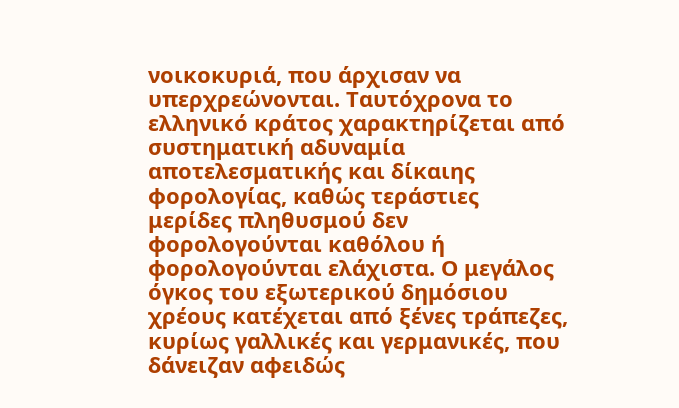νοικοκυριά, που άρχισαν να υπερχρεώνονται. Ταυτόχρονα το ελληνικό κράτος χαρακτηρίζεται από συστηματική αδυναμία αποτελεσματικής και δίκαιης φορολογίας, καθώς τεράστιες μερίδες πληθυσμού δεν φορολογούνται καθόλου ή φορολογούνται ελάχιστα. Ο μεγάλος όγκος του εξωτερικού δημόσιου χρέους κατέχεται από ξένες τράπεζες, κυρίως γαλλικές και γερμανικές, που δάνειζαν αφειδώς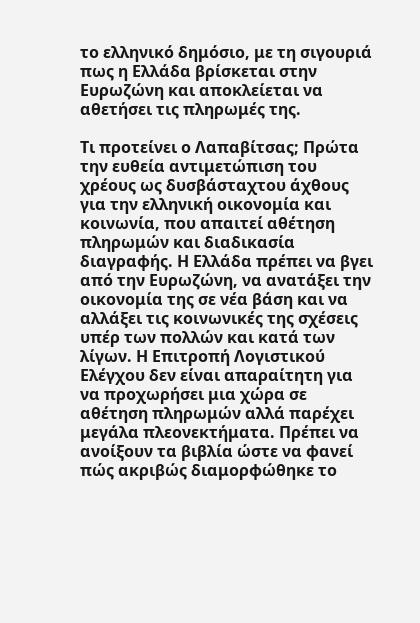το ελληνικό δημόσιο, με τη σιγουριά πως η Ελλάδα βρίσκεται στην Ευρωζώνη και αποκλείεται να αθετήσει τις πληρωμές της.

Τι προτείνει ο Λαπαβίτσας; Πρώτα την ευθεία αντιμετώπιση του χρέους ως δυσβάσταχτου άχθους για την ελληνική οικονομία και κοινωνία, που απαιτεί αθέτηση πληρωμών και διαδικασία διαγραφής. Η Ελλάδα πρέπει να βγει από την Ευρωζώνη, να ανατάξει την οικονομία της σε νέα βάση και να αλλάξει τις κοινωνικές της σχέσεις υπέρ των πολλών και κατά των λίγων. Η Επιτροπή Λογιστικού Ελέγχου δεν είναι απαραίτητη για να προχωρήσει μια χώρα σε αθέτηση πληρωμών αλλά παρέχει μεγάλα πλεονεκτήματα. Πρέπει να ανοίξουν τα βιβλία ώστε να φανεί πώς ακριβώς διαμορφώθηκε το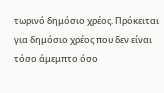τωρινό δημόσιο χρέος. Πρόκειται για δημόσιο χρέος που δεν είναι τόσο άμεμπτο όσο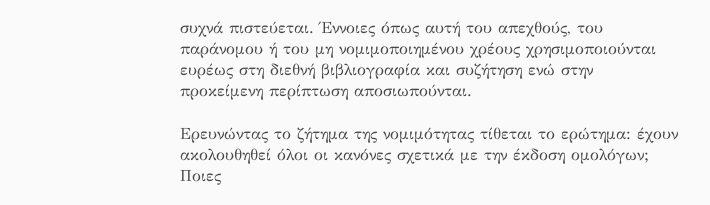συχνά πιστεύεται. Έννοιες όπως αυτή του απεχθούς, του παράνομου ή του μη νομιμοποιημένου χρέους χρησιμοποιούνται ευρέως στη διεθνή βιβλιογραφία και συζήτηση ενώ στην προκείμενη περίπτωση αποσιωπούνται.

Ερευνώντας το ζήτημα της νομιμότητας τίθεται το ερώτημα: έχουν ακολουθηθεί όλοι οι κανόνες σχετικά με την έκδοση ομολόγων; Ποιες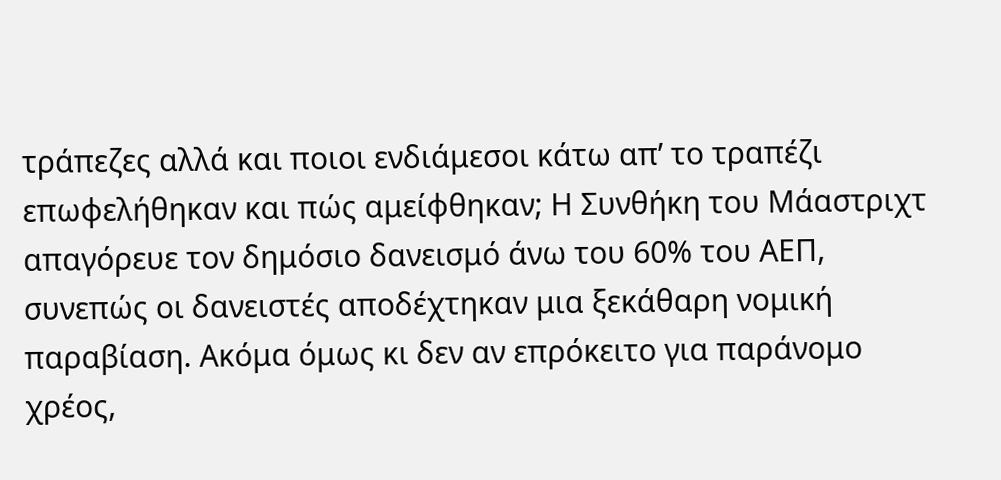τράπεζες αλλά και ποιοι ενδιάμεσοι κάτω απ’ το τραπέζι επωφελήθηκαν και πώς αμείφθηκαν; Η Συνθήκη του Μάαστριχτ απαγόρευε τον δημόσιο δανεισμό άνω του 60% του ΑΕΠ, συνεπώς οι δανειστές αποδέχτηκαν μια ξεκάθαρη νομική παραβίαση. Ακόμα όμως κι δεν αν επρόκειτο για παράνομο χρέος,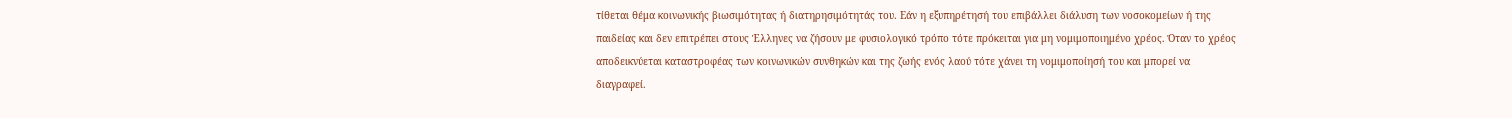τίθεται θέμα κοινωνικής βιωσιμότητας ή διατηρησιμότητάς του. Εάν η εξυπηρέτησή του επιβάλλει διάλυση των νοσοκομείων ή της παιδείας και δεν επιτρέπει στους Έλληνες να ζήσουν με φυσιολογικό τρόπο τότε πρόκειται για μη νομιμοποιημένο χρέος. Όταν το χρέος αποδεικνύεται καταστροφέας των κοινωνικών συνθηκών και της ζωής ενός λαού τότε χάνει τη νομιμοποίησή του και μπορεί να διαγραφεί.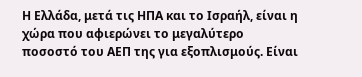Η Ελλάδα, μετά τις ΗΠΑ και το Ισραήλ, είναι η χώρα που αφιερώνει το μεγαλύτερο ποσοστό του ΑΕΠ της για εξοπλισμούς. Είναι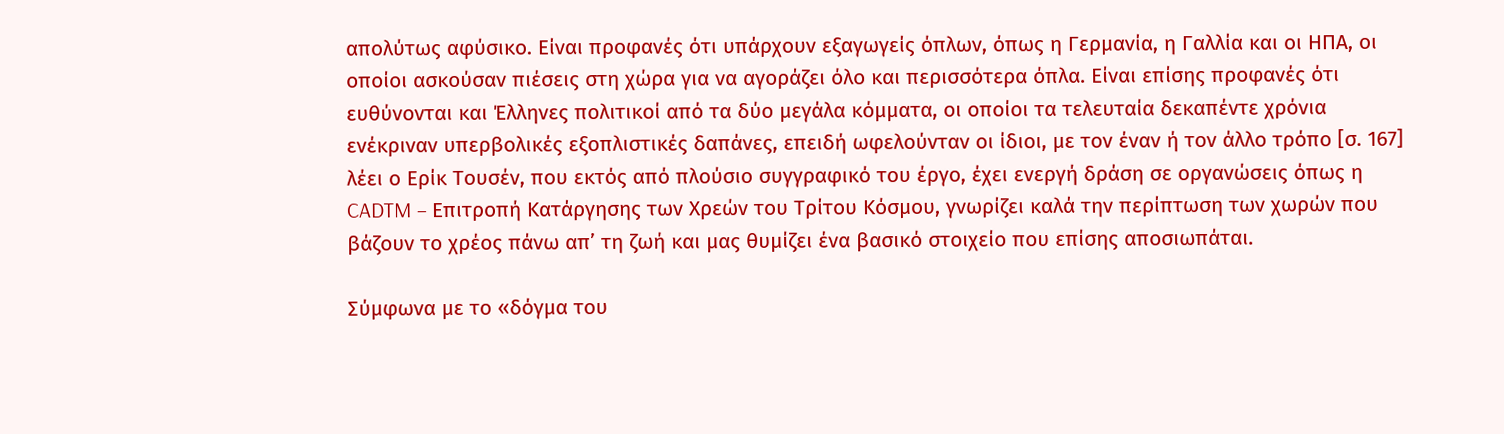απολύτως αφύσικο. Είναι προφανές ότι υπάρχουν εξαγωγείς όπλων, όπως η Γερμανία, η Γαλλία και οι ΗΠΑ, οι οποίοι ασκούσαν πιέσεις στη χώρα για να αγοράζει όλο και περισσότερα όπλα. Είναι επίσης προφανές ότι ευθύνονται και Έλληνες πολιτικοί από τα δύο μεγάλα κόμματα, οι οποίοι τα τελευταία δεκαπέντε χρόνια ενέκριναν υπερβολικές εξοπλιστικές δαπάνες, επειδή ωφελούνταν οι ίδιοι, με τον έναν ή τον άλλο τρόπο [σ. 167] λέει ο Ερίκ Τουσέν, που εκτός από πλούσιο συγγραφικό του έργο, έχει ενεργή δράση σε οργανώσεις όπως η CADTM – Επιτροπή Κατάργησης των Χρεών του Τρίτου Κόσμου, γνωρίζει καλά την περίπτωση των χωρών που βάζουν το χρέος πάνω απ’ τη ζωή και μας θυμίζει ένα βασικό στοιχείο που επίσης αποσιωπάται.

Σύμφωνα με το «δόγμα του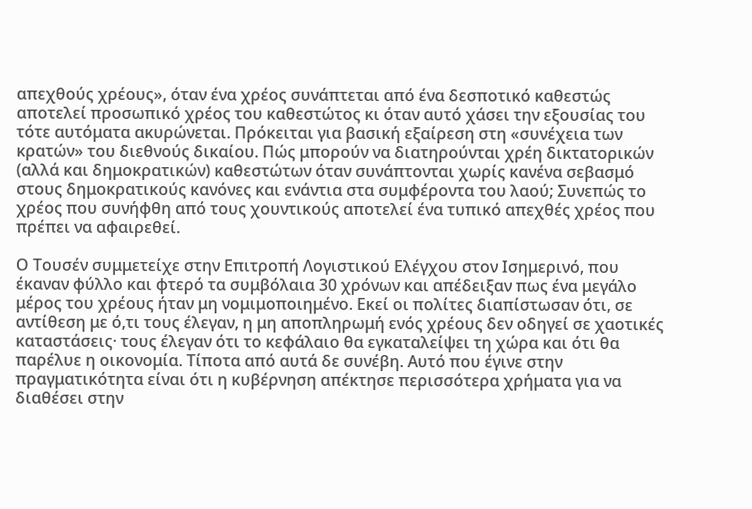απεχθούς χρέους», όταν ένα χρέος συνάπτεται από ένα δεσποτικό καθεστώς αποτελεί προσωπικό χρέος του καθεστώτος κι όταν αυτό χάσει την εξουσίας του τότε αυτόματα ακυρώνεται. Πρόκειται για βασική εξαίρεση στη «συνέχεια των κρατών» του διεθνούς δικαίου. Πώς μπορούν να διατηρούνται χρέη δικτατορικών (αλλά και δημοκρατικών) καθεστώτων όταν συνάπτονται χωρίς κανένα σεβασμό στους δημοκρατικούς κανόνες και ενάντια στα συμφέροντα του λαού; Συνεπώς το χρέος που συνήφθη από τους χουντικούς αποτελεί ένα τυπικό απεχθές χρέος που πρέπει να αφαιρεθεί.

Ο Τουσέν συμμετείχε στην Επιτροπή Λογιστικού Ελέγχου στον Ισημερινό, που έκαναν φύλλο και φτερό τα συμβόλαια 30 χρόνων και απέδειξαν πως ένα μεγάλο μέρος του χρέους ήταν μη νομιμοποιημένο. Εκεί οι πολίτες διαπίστωσαν ότι, σε αντίθεση με ό,τι τους έλεγαν, η μη αποπληρωμή ενός χρέους δεν οδηγεί σε χαοτικές καταστάσεις· τους έλεγαν ότι το κεφάλαιο θα εγκαταλείψει τη χώρα και ότι θα παρέλυε η οικονομία. Τίποτα από αυτά δε συνέβη. Αυτό που έγινε στην πραγματικότητα είναι ότι η κυβέρνηση απέκτησε περισσότερα χρήματα για να διαθέσει στην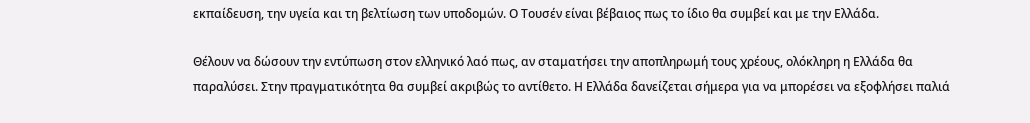εκπαίδευση, την υγεία και τη βελτίωση των υποδομών. Ο Τουσέν είναι βέβαιος πως το ίδιο θα συμβεί και με την Ελλάδα.

Θέλουν να δώσουν την εντύπωση στον ελληνικό λαό πως, αν σταματήσει την αποπληρωμή τους χρέους, ολόκληρη η Ελλάδα θα παραλύσει. Στην πραγματικότητα θα συμβεί ακριβώς το αντίθετο. Η Ελλάδα δανείζεται σήμερα για να μπορέσει να εξοφλήσει παλιά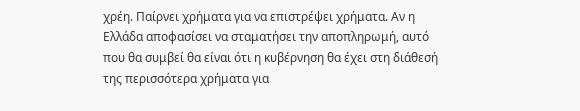χρέη. Παίρνει χρήματα για να επιστρέψει χρήματα. Αν η Ελλάδα αποφασίσει να σταματήσει την αποπληρωμή, αυτό που θα συμβεί θα είναι ότι η κυβέρνηση θα έχει στη διάθεσή της περισσότερα χρήματα για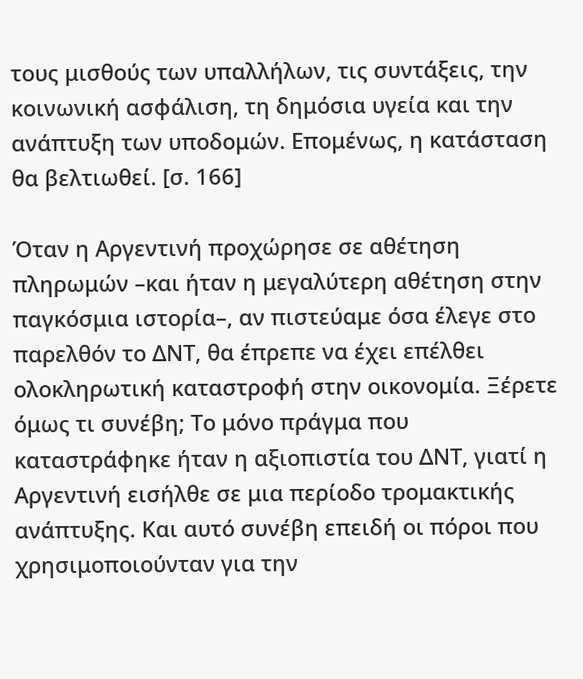τους μισθούς των υπαλλήλων, τις συντάξεις, την κοινωνική ασφάλιση, τη δημόσια υγεία και την ανάπτυξη των υποδομών. Επομένως, η κατάσταση θα βελτιωθεί. [σ. 166]

Όταν η Αργεντινή προχώρησε σε αθέτηση πληρωμών –και ήταν η μεγαλύτερη αθέτηση στην παγκόσμια ιστορία–, αν πιστεύαμε όσα έλεγε στο παρελθόν το ΔΝΤ, θα έπρεπε να έχει επέλθει ολοκληρωτική καταστροφή στην οικονομία. Ξέρετε όμως τι συνέβη; Το μόνο πράγμα που καταστράφηκε ήταν η αξιοπιστία του ΔΝΤ, γιατί η Αργεντινή εισήλθε σε μια περίοδο τρομακτικής ανάπτυξης. Και αυτό συνέβη επειδή οι πόροι που χρησιμοποιούνταν για την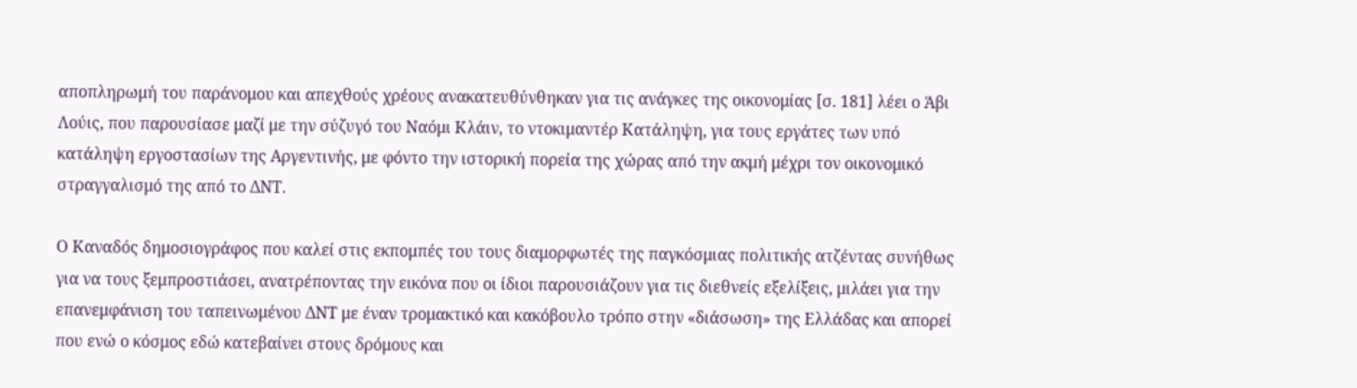αποπληρωμή του παράνομου και απεχθούς χρέους ανακατευθύνθηκαν για τις ανάγκες της οικονομίας [σ. 181] λέει ο Άβι Λούις, που παρουσίασε μαζί με την σύζυγό του Ναόμι Κλάιν, το ντοκιμαντέρ Κατάληψη, για τους εργάτες των υπό κατάληψη εργοστασίων της Αργεντινής, με φόντο την ιστορική πορεία της χώρας από την ακμή μέχρι τον οικονομικό στραγγαλισμό της από το ΔΝΤ.

Ο Καναδός δημοσιογράφος που καλεί στις εκπομπές του τους διαμορφωτές της παγκόσμιας πολιτικής ατζέντας συνήθως για να τους ξεμπροστιάσει, ανατρέποντας την εικόνα που οι ίδιοι παρουσιάζουν για τις διεθνείς εξελίξεις, μιλάει για την επανεμφάνιση του ταπεινωμένου ΔΝΤ με έναν τρομακτικό και κακόβουλο τρόπο στην «διάσωση» της Ελλάδας και απορεί που ενώ ο κόσμος εδώ κατεβαίνει στους δρόμους και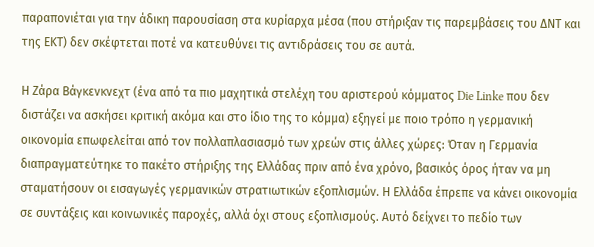παραπονιέται για την άδικη παρουσίαση στα κυρίαρχα μέσα (που στήριξαν τις παρεμβάσεις του ΔΝΤ και της ΕΚΤ) δεν σκέφτεται ποτέ να κατευθύνει τις αντιδράσεις του σε αυτά.

Η Ζάρα Βάγκενκνεχτ (ένα από τα πιο μαχητικά στελέχη του αριστερού κόμματος Die Linke που δεν διστάζει να ασκήσει κριτική ακόμα και στο ίδιο της το κόμμα) εξηγεί με ποιο τρόπο η γερμανική οικονομία επωφελείται από τον πολλαπλασιασμό των χρεών στις άλλες χώρες: Όταν η Γερμανία διαπραγματεύτηκε το πακέτο στήριξης της Ελλάδας πριν από ένα χρόνο, βασικός όρος ήταν να μη σταματήσουν οι εισαγωγές γερμανικών στρατιωτικών εξοπλισμών. Η Ελλάδα έπρεπε να κάνει οικονομία σε συντάξεις και κοινωνικές παροχές, αλλά όχι στους εξοπλισμούς. Αυτό δείχνει το πεδίο των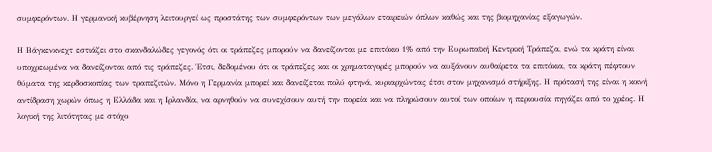συμφερόντων. Η γερμανική κυβέρνηση λειτουργεί ως προστάτης των συμφερόντων των μεγάλων εταιρειών όπλων καθώς και της βιομηχανίας εξαγωγών.

Η Βάγκενκνεχτ εστιάζει στο σκανδαλώδες γεγονός ότι οι τράπεζες μπορούν να δανείζονται με επιτόκιο 1% από την Ευρωπαϊκή Κεντρική Τράπεζα, ενώ τα κράτη είναι υποχρεωμένα να δανείζονται από τις τράπεζες. Έτσι, δεδομένου ότι οι τράπεζες και οι χρηματαγορές μπορούν να αυξάνουν αυθαίρετα τα επιτόκια, τα κράτη πέφτουν θύματα της κερδοσκοπίας των τραπεζιτών. Μόνο η Γερμανία μπορεί και δανείζεται πολύ φτηνά, κυριαρχώντας έτσι στον μηχανισμό στήριξης. Η πρότασή της είναι η κοινή αντίδραση χωρών όπως η Ελλάδα και η Ιρλανδία, να αρνηθούν να συνεχίσουν αυτή την πορεία και να πληρώσουν αυτοί των οποίων η περιουσία πηγάζει από το χρέος. Η λογική της λιτότητας με στόχο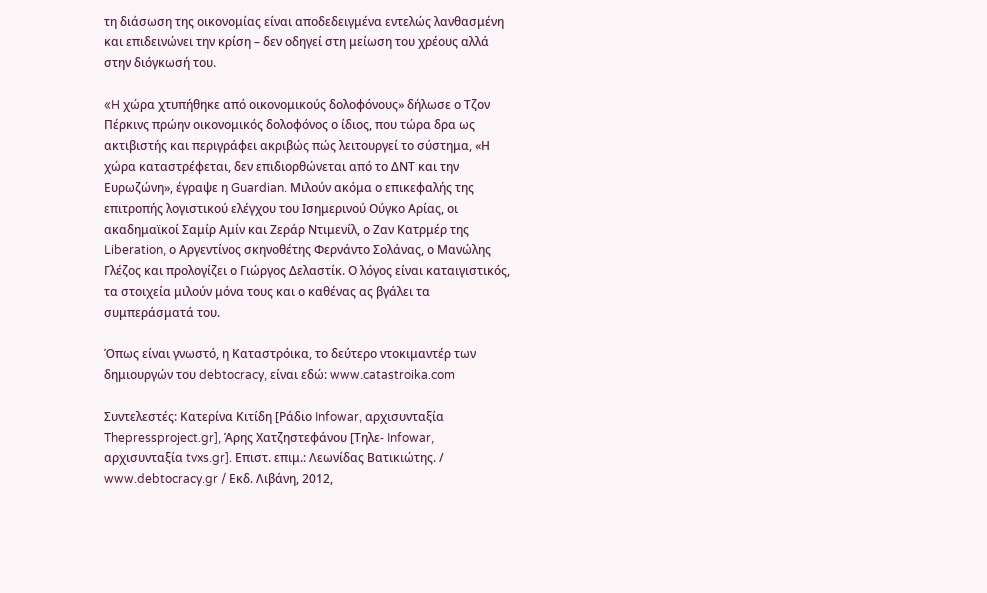τη διάσωση της οικονομίας είναι αποδεδειγμένα εντελώς λανθασμένη και επιδεινώνει την κρίση – δεν οδηγεί στη μείωση του χρέους αλλά στην διόγκωσή του.

«H χώρα χτυπήθηκε από οικονομικούς δολοφόνους» δήλωσε ο Τζον Πέρκινς πρώην οικονομικός δολοφόνος ο ίδιος, που τώρα δρα ως ακτιβιστής και περιγράφει ακριβώς πώς λειτουργεί το σύστημα, «Η χώρα καταστρέφεται, δεν επιδιορθώνεται από το ΔΝΤ και την Ευρωζώνη», έγραψε η Guardian. Μιλούν ακόμα ο επικεφαλής της επιτροπής λογιστικού ελέγχου του Ισημερινού Ούγκο Αρίας, οι ακαδημαϊκοί Σαμίρ Αμίν και Ζεράρ Ντιμενίλ, ο Ζαν Κατρμέρ της Liberation, ο Αργεντίνος σκηνοθέτης Φερνάντο Σολάνας, ο Μανώλης Γλέζος και προλογίζει ο Γιώργος Δελαστίκ. Ο λόγος είναι καταιγιστικός, τα στοιχεία μιλούν μόνα τους και ο καθένας ας βγάλει τα συμπεράσματά του.

Όπως είναι γνωστό, η Καταστρόικα, το δεύτερο ντοκιμαντέρ των δημιουργών του debtocracy, είναι εδώ: www.catastroika.com

Συντελεστές: Κατερίνα Κιτίδη [Ράδιο Infowar, αρχισυνταξία Thepressproject.gr], Άρης Χατζηστεφάνου [Τηλε- Infowar, αρχισυνταξία tvxs.gr]. Επιστ. επιμ.: Λεωνίδας Βατικιώτης. / www.debtocracy.gr / Εκδ. Λιβάνη, 2012,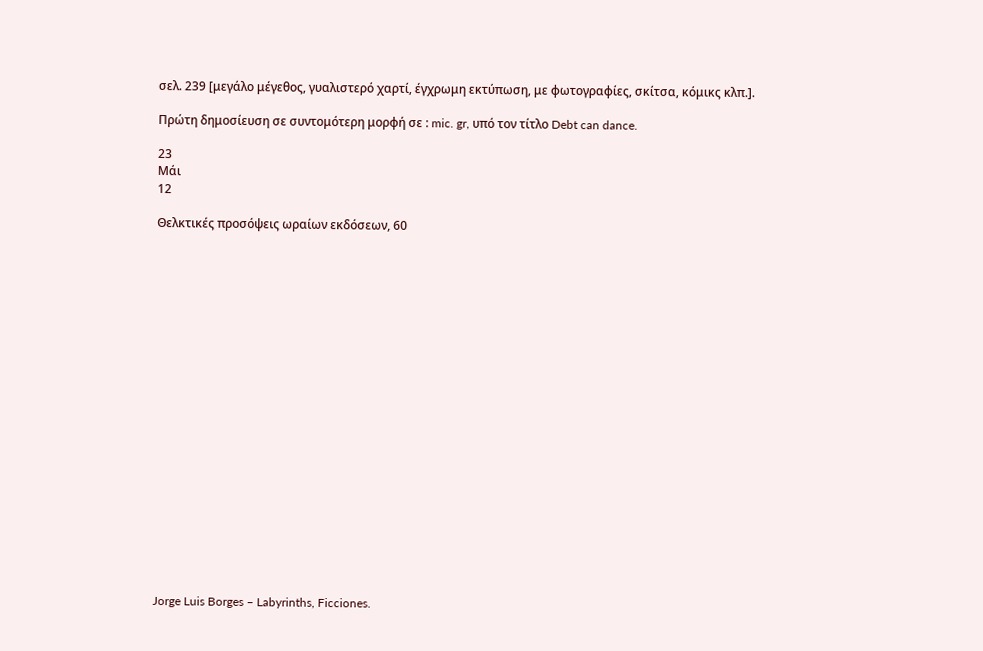σελ. 239 [μεγάλο μέγεθος, γυαλιστερό χαρτί, έγχρωμη εκτύπωση, με φωτογραφίες, σκίτσα, κόμικς κλπ.].

Πρώτη δημοσίευση σε συντομότερη μορφή σε : mic. gr, υπό τον τίτλο Debt can dance.

23
Μάι
12

Θελκτικές προσόψεις ωραίων εκδόσεων, 60





















Jorge Luis Borges – Labyrinths, Ficciones.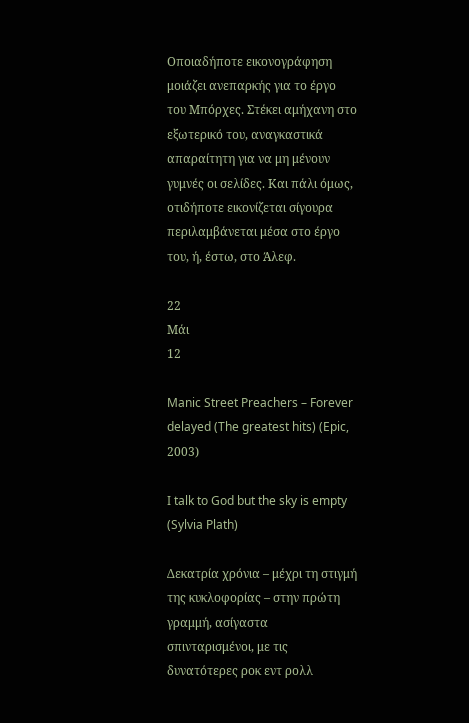Οποιαδήποτε εικονογράφηση μοιάζει ανεπαρκής για το έργο του Μπόρχες. Στέκει αμήχανη στο εξωτερικό του, αναγκαστικά απαραίτητη για να μη μένουν γυμνές οι σελίδες. Και πάλι όμως, οτιδήποτε εικονίζεται σίγουρα περιλαμβάνεται μέσα στο έργο του, ή, έστω, στο Άλεφ.

22
Μάι
12

Manic Street Preachers – Forever delayed (The greatest hits) (Epic, 2003)

I talk to God but the sky is empty (Sylvia Plath)

Δεκατρία χρόνια – μέχρι τη στιγμή της κυκλοφορίας – στην πρώτη γραμμή, ασίγαστα σπινταρισμένοι, με τις δυνατότερες ροκ εντ ρολλ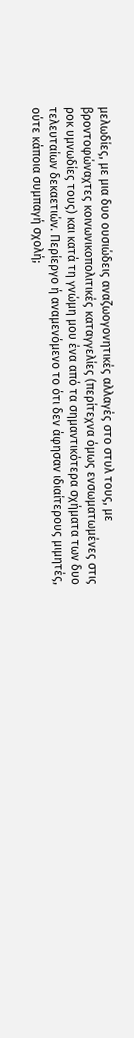μελωδίες, με μια δυο ουσιώδεις αναζωογονητικές αλλαγές στο στυλ τους, με βροντοφώναχτες κοινωνικοπολιτικές καταγγελίες (περίτεχνα όμως ενσωματωμένες στις ροκ υμνωδίες τους) και κατά τη γνώμη μου ένα από τα σημαντικότερα σχήματα των δυο τελευταίων δεκαετιών. Περίεργο ή αναμενόμενο το ότι δεν άφησαν ιδιαίτερους μιμητές, ούτε κάποια συμπαγή σχολή;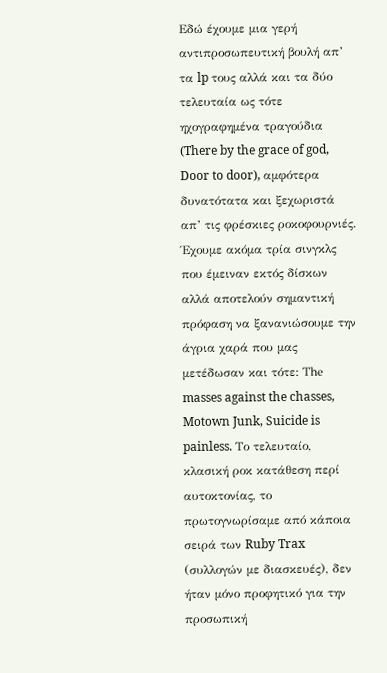Εδώ έχουμε μια γερή αντιπροσωπευτική βουλή απ’ τα lp τους αλλά και τα δύο τελευταία ως τότε ηχογραφημένα τραγούδια (There by the grace of god, Door to door), αμφότερα δυνατότατα και ξεχωριστά απ’ τις φρέσκιες ροκοφουρνιές. Έχουμε ακόμα τρία σινγκλς που έμειναν εκτός δίσκων αλλά αποτελούν σημαντική πρόφαση να ξανανιώσουμε την άγρια χαρά που μας μετέδωσαν και τότε: Τhe masses against the chasses, Motown Junk, Suicide is painless. Το τελευταίο, κλασική ροκ κατάθεση περί αυτοκτονίας, το πρωτογνωρίσαμε από κάποια σειρά των Ruby Trax (συλλογών με διασκευές), δεν ήταν μόνο προφητικό για την προσωπική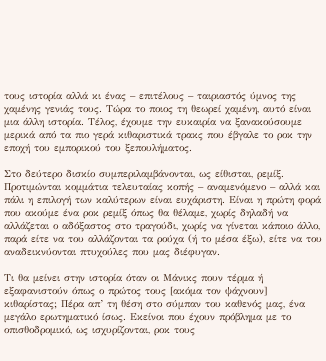τους ιστορία αλλά κι ένας – επιτέλους – ταιριαστός ύμνος της χαμένης γενιάς τους. Τώρα το ποιος τη θεωρεί χαμένη, αυτό είναι μια άλλη ιστορία. Τέλος, έχουμε την ευκαιρία να ξανακούσουμε μερικά από τα πιο γερά κιθαριστικά τρακς που έβγαλε το ροκ την εποχή του εμπορικού του ξεπουλήματος.

Στο δεύτερο δισκίο συμπεριλαμβάνονται, ως είθισται, ρεμίξ. Προτιμώνται κομμάτια τελευταίας κοπής – αναμενόμενο – αλλά και πάλι η επιλογή των καλύτερων είναι ευχάριστη. Είναι η πρώτη φορά που ακούμε ένα ροκ ρεμίξ όπως θα θέλαμε, χωρίς δηλαδή να αλλάζεται ο αδόξαστος στο τραγούδι, χωρίς να γίνεται κάποιο άλλο, παρά είτε να του αλλάζονται τα ρούχα (ή το μέσα έξω), είτε να του αναδεικνύονται πτυχούλες που μας διέφυγαν.

Τι θα μείνει στην ιστορία όταν οι Μάνικς πουν τέρμα ή εξαφανιστούν όπως ο πρώτος τους [ακόμα τον ψάχνουν] κιθαρίστας; Πέρα απ’ τη θέση στο σύμπαν του καθενός μας, ένα μεγάλο ερωτηματικό ίσως. Εκείνοι που έχουν πρόβλημα με το οπισθοδρομικό, ως ισχυρίζονται, ροκ τους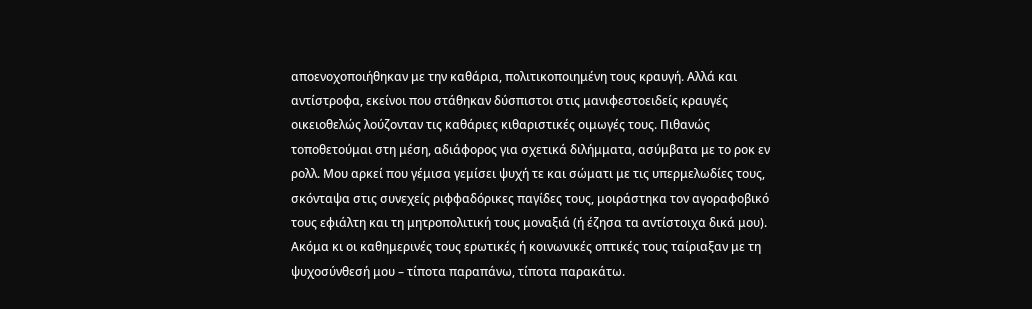αποενοχοποιήθηκαν με την καθάρια, πολιτικοποιημένη τους κραυγή. Αλλά και αντίστροφα, εκείνοι που στάθηκαν δύσπιστοι στις μανιφεστοειδείς κραυγές οικειοθελώς λούζονταν τις καθάριες κιθαριστικές οιμωγές τους. Πιθανώς τοποθετούμαι στη μέση, αδιάφορος για σχετικά διλήμματα, ασύμβατα με το ροκ εν ρολλ. Μου αρκεί που γέμισα γεμίσει ψυχή τε και σώματι με τις υπερμελωδίες τους, σκόνταψα στις συνεχείς ριφφαδόρικες παγίδες τους, μοιράστηκα τον αγοραφοβικό τους εφιάλτη και τη μητροπολιτική τους μοναξιά (ή έζησα τα αντίστοιχα δικά μου). Ακόμα κι οι καθημερινές τους ερωτικές ή κοινωνικές οπτικές τους ταίριαξαν με τη ψυχοσύνθεσή μου – τίποτα παραπάνω, τίποτα παρακάτω.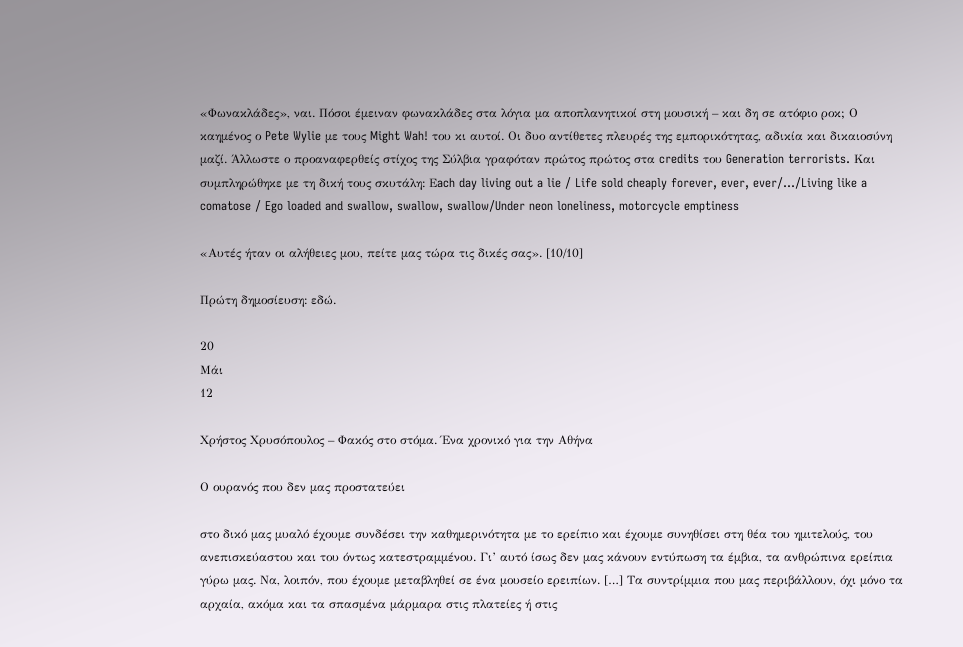«Φωνακλάδες», ναι. Πόσοι έμειναν φωνακλάδες στα λόγια μα αποπλανητικοί στη μουσική – και δη σε ατόφιο ροκ; Ο καημένος ο Pete Wylie με τους Might Wah! του κι αυτοί. Οι δυο αντίθετες πλευρές της εμπορικότητας, αδικία και δικαιοσύνη μαζί. Άλλωστε ο προαναφερθείς στίχος της Σύλβια γραφόταν πρώτος πρώτος στα credits του Generation terrorists. Και συμπληρώθηκε με τη δική τους σκυτάλη: Εach day living out a lie / Life sold cheaply forever, ever, ever/…/Living like a comatose / Ego loaded and swallow, swallow, swallow/Under neon loneliness, motorcycle emptiness

«Αυτές ήταν οι αλήθειες μου, πείτε μας τώρα τις δικές σας». [10/10]

Πρώτη δημοσίευση: εδώ.

20
Μάι
12

Χρήστος Χρυσόπουλος – Φακός στο στόμα. Ένα χρονικό για την Αθήνα

Ο ουρανός που δεν μας προστατεύει

στο δικό μας μυαλό έχουμε συνδέσει την καθημερινότητα με το ερείπιο και έχουμε συνηθίσει στη θέα του ημιτελούς, του ανεπισκεύαστου και του όντως κατεστραμμένου. Γι’ αυτό ίσως δεν μας κάνουν εντύπωση τα έμβια, τα ανθρώπινα ερείπια γύρω μας. Να, λοιπόν, που έχουμε μεταβληθεί σε ένα μουσείο ερειπίων. […] Τα συντρίμμια που μας περιβάλλουν, όχι μόνο τα αρχαία, ακόμα και τα σπασμένα μάρμαρα στις πλατείες ή στις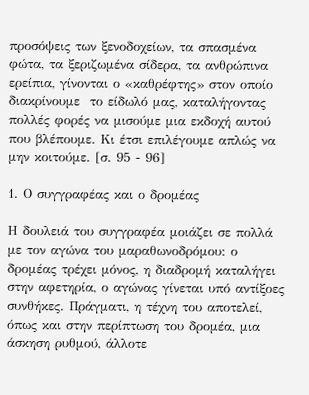προσόψεις των ξενοδοχείων, τα σπασμένα φώτα, τα ξεριζωμένα σίδερα, τα ανθρώπινα ερείπια, γίνονται ο «καθρέφτης» στον οποίο διακρίνουμε  το είδωλό μας, καταλήγοντας πολλές φορές να μισούμε μια εκδοχή αυτού που βλέπουμε. Κι έτσι επιλέγουμε απλώς να μην κοιτούμε. [σ. 95 - 96]

1. Ο συγγραφέας και ο δρομέας

Η δουλειά του συγγραφέα μοιάζει σε πολλά με τον αγώνα του μαραθωνοδρόμου: ο δρομέας τρέχει μόνος, η διαδρομή καταλήγει στην αφετηρία, ο αγώνας γίνεται υπό αντίξοες συνθήκες. Πράγματι, η τέχνη του αποτελεί, όπως και στην περίπτωση του δρομέα, μια άσκηση ρυθμού, άλλοτε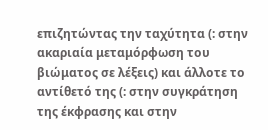επιζητώντας την ταχύτητα (: στην ακαριαία μεταμόρφωση του βιώματος σε λέξεις) και άλλοτε το αντίθετό της (: στην συγκράτηση της έκφρασης και στην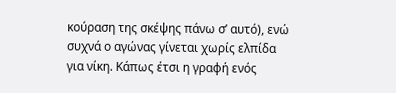κούραση της σκέψης πάνω σ’ αυτό), ενώ συχνά ο αγώνας γίνεται χωρίς ελπίδα για νίκη. Κάπως έτσι η γραφή ενός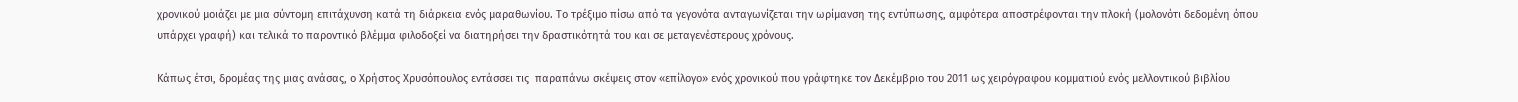χρονικού μοιάζει με μια σύντομη επιτάχυνση κατά τη διάρκεια ενός μαραθωνίου. Το τρέξιμο πίσω από τα γεγονότα ανταγωνίζεται την ωρίμανση της εντύπωσης, αμφότερα αποστρέφονται την πλοκή (μολονότι δεδομένη όπου υπάρχει γραφή) και τελικά το παροντικό βλέμμα φιλοδοξεί να διατηρήσει την δραστικότητά του και σε μεταγενέστερους χρόνους.

Κάπως έτσι, δρομέας της μιας ανάσας, ο Χρήστος Χρυσόπουλος εντάσσει τις  παραπάνω σκέψεις στον «επίλογο» ενός χρονικού που γράφτηκε τον Δεκέμβριο του 2011 ως χειρόγραφου κομματιού ενός μελλοντικού βιβλίου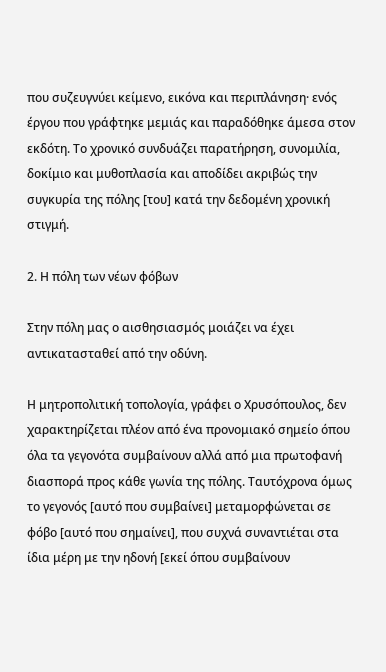που συζευγνύει κείμενο, εικόνα και περιπλάνηση· ενός έργου που γράφτηκε μεμιάς και παραδόθηκε άμεσα στον εκδότη. Το χρονικό συνδυάζει παρατήρηση, συνομιλία, δοκίμιο και μυθοπλασία και αποδίδει ακριβώς την συγκυρία της πόλης [του] κατά την δεδομένη χρονική στιγμή.

2. Η πόλη των νέων φόβων

Στην πόλη μας ο αισθησιασμός μοιάζει να έχει αντικατασταθεί από την οδύνη.

Η μητροπολιτική τοπολογία, γράφει ο Χρυσόπουλος, δεν χαρακτηρίζεται πλέον από ένα προνομιακό σημείο όπου όλα τα γεγονότα συμβαίνουν αλλά από μια πρωτοφανή διασπορά προς κάθε γωνία της πόλης. Ταυτόχρονα όμως το γεγονός [αυτό που συμβαίνει] μεταμορφώνεται σε φόβο [αυτό που σημαίνει], που συχνά συναντιέται στα ίδια μέρη με την ηδονή [εκεί όπου συμβαίνουν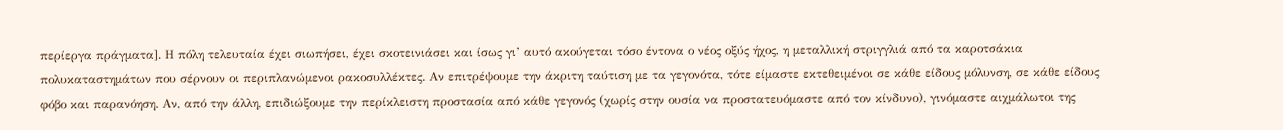περίεργα πράγματα]. Η πόλη τελευταία έχει σιωπήσει, έχει σκοτεινιάσει και ίσως γι’ αυτό ακούγεται τόσο έντονα ο νέος οξύς ήχος, η μεταλλική στριγγλιά από τα καροτσάκια πολυκαταστημάτων που σέρνουν οι περιπλανώμενοι ρακοσυλλέκτες. Αν επιτρέψουμε την άκριτη ταύτιση με τα γεγονότα, τότε είμαστε εκτεθειμένοι σε κάθε είδους μόλυνση, σε κάθε είδους φόβο και παρανόηση. Αν, από την άλλη, επιδιώξουμε την περίκλειστη προστασία από κάθε γεγονός (χωρίς στην ουσία να προστατευόμαστε από τον κίνδυνο), γινόμαστε αιχμάλωτοι της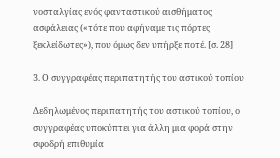νοσταλγίας ενός φανταστικού αισθήματος ασφάλειας («τότε που αφήναμε τις πόρτες ξεκλείδωτες»), που όμως δεν υπήρξε ποτέ. [σ. 28]

3. Ο συγγραφέας περιπατητής του αστικού τοπίου

Δεδηλωμένος περιπατητής του αστικού τοπίου, ο συγγραφέας υποκύπτει για άλλη μια φορά στην σφοδρή επιθυμία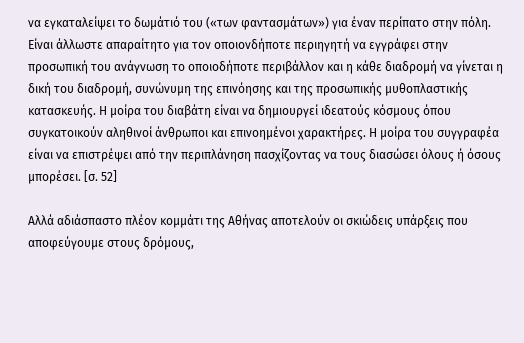να εγκαταλείψει το δωμάτιό του («των φαντασμάτων») για έναν περίπατο στην πόλη. Είναι άλλωστε απαραίτητο για τον οποιονδήποτε περιηγητή να εγγράφει στην προσωπική του ανάγνωση το οποιοδήποτε περιβάλλον και η κάθε διαδρομή να γίνεται η δική του διαδρομή, συνώνυμη της επινόησης και της προσωπικής μυθοπλαστικής κατασκευής. Η μοίρα του διαβάτη είναι να δημιουργεί ιδεατούς κόσμους όπου συγκατοικούν αληθινοί άνθρωποι και επινοημένοι χαρακτήρες. Η μοίρα του συγγραφέα είναι να επιστρέψει από την περιπλάνηση πασχίζοντας να τους διασώσει όλους ή όσους μπορέσει. [σ. 52]

Αλλά αδιάσπαστο πλέον κομμάτι της Αθήνας αποτελούν οι σκιώδεις υπάρξεις που αποφεύγουμε στους δρόμους,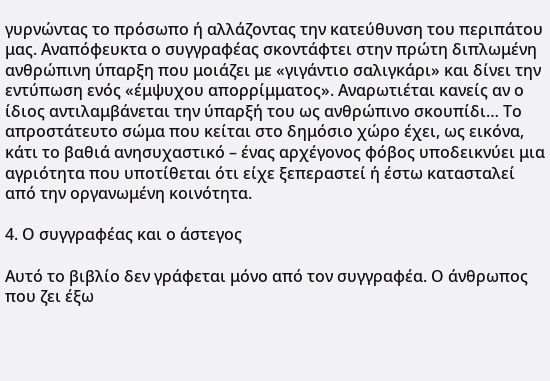γυρνώντας το πρόσωπο ή αλλάζοντας την κατεύθυνση του περιπάτου μας. Αναπόφευκτα ο συγγραφέας σκοντάφτει στην πρώτη διπλωμένη ανθρώπινη ύπαρξη που μοιάζει με «γιγάντιο σαλιγκάρι» και δίνει την εντύπωση ενός «έμψυχου απορρίμματος». Αναρωτιέται κανείς αν ο ίδιος αντιλαμβάνεται την ύπαρξή του ως ανθρώπινο σκουπίδι… Το απροστάτευτο σώμα που κείται στο δημόσιο χώρο έχει, ως εικόνα, κάτι το βαθιά ανησυχαστικό – ένας αρχέγονος φόβος υποδεικνύει μια αγριότητα που υποτίθεται ότι είχε ξεπεραστεί ή έστω κατασταλεί από την οργανωμένη κοινότητα.

4. Ο συγγραφέας και ο άστεγος

Αυτό το βιβλίο δεν γράφεται μόνο από τον συγγραφέα. Ο άνθρωπος που ζει έξω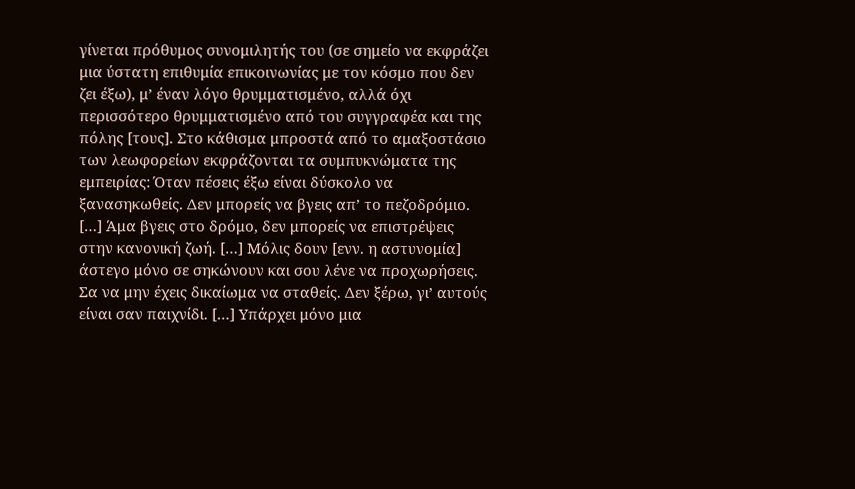γίνεται πρόθυμος συνομιλητής του (σε σημείο να εκφράζει μια ύστατη επιθυμία επικοινωνίας με τον κόσμο που δεν ζει έξω), μ’ έναν λόγο θρυμματισμένο, αλλά όχι περισσότερο θρυμματισμένο από του συγγραφέα και της πόλης [τους]. Στο κάθισμα μπροστά από το αμαξοστάσιο των λεωφορείων εκφράζονται τα συμπυκνώματα της εμπειρίας: Όταν πέσεις έξω είναι δύσκολο να ξανασηκωθείς. Δεν μπορείς να βγεις απ’ το πεζοδρόμιο. […] Άμα βγεις στο δρόμο, δεν μπορείς να επιστρέψεις στην κανονική ζωή. […] Μόλις δουν [ενν. η αστυνομία] άστεγο μόνο σε σηκώνουν και σου λένε να προχωρήσεις. Σα να μην έχεις δικαίωμα να σταθείς. Δεν ξέρω, γι’ αυτούς είναι σαν παιχνίδι. […] Υπάρχει μόνο μια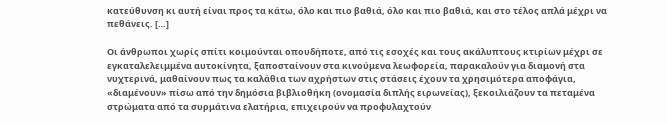κατεύθυνση κι αυτή είναι προς τα κάτω, όλο και πιο βαθιά, όλο και πιο βαθιά, και στο τέλος απλά μέχρι να πεθάνεις. […]

Οι άνθρωποι χωρίς σπίτι κοιμούνται οπουδήποτε, από τις εσοχές και τους ακάλυπτους κτιρίων μέχρι σε εγκαταλελειμμένα αυτοκίνητα, ξαποσταίνουν στα κινούμενα λεωφορεία, παρακαλούν για διαμονή στα νυχτερινά, μαθαίνουν πως τα καλάθια των αχρήστων στις στάσεις έχουν τα χρησιμότερα αποφάγια, «διαμένουν» πίσω από την δημόσια βιβλιοθήκη (ονομασία διπλής ειρωνείας), ξεκοιλιάζουν τα πεταμένα στρώματα από τα συρμάτινα ελατήρια, επιχειρούν να προφυλαχτούν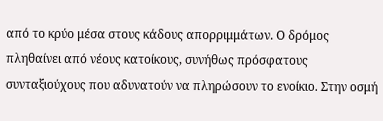από το κρύο μέσα στους κάδους απορριμμάτων. Ο δρόμος πληθαίνει από νέους κατοίκους, συνήθως πρόσφατους συνταξιούχους που αδυνατούν να πληρώσουν το ενοίκιο. Στην οσμή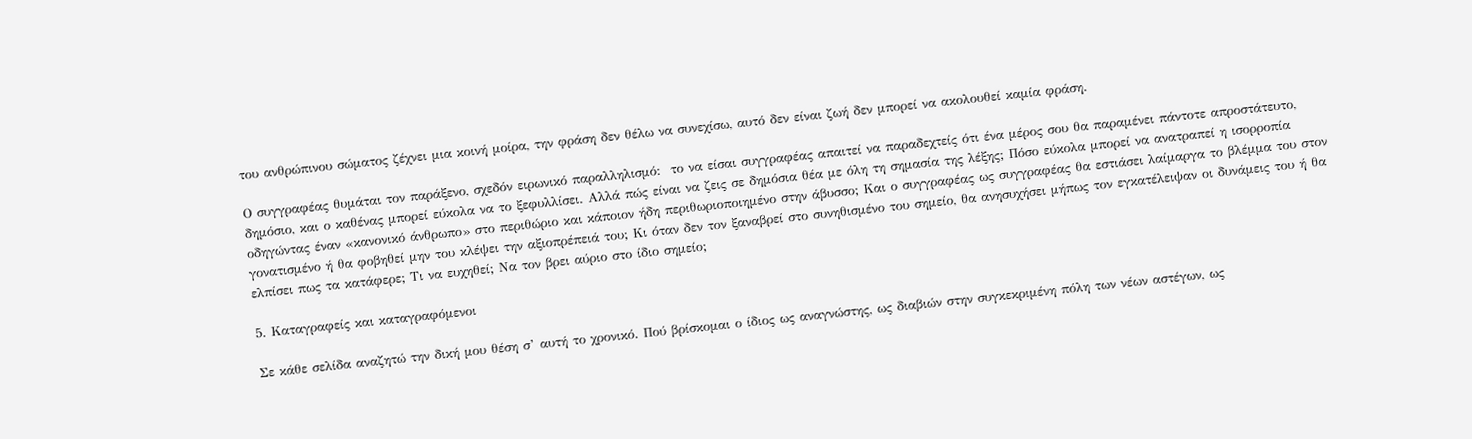του ανθρώπινου σώματος ζέχνει μια κοινή μοίρα, την φράση δεν θέλω να συνεχίσω, αυτό δεν είναι ζωή δεν μπορεί να ακολουθεί καμία φράση.

Ο συγγραφέας θυμάται τον παράξενο, σχεδόν ειρωνικό παραλληλισμό:  το να είσαι συγγραφέας απαιτεί να παραδεχτείς ότι ένα μέρος σου θα παραμένει πάντοτε απροστάτευτο, δημόσιο, και ο καθένας μπορεί εύκολα να το ξεφυλλίσει. Αλλά πώς είναι να ζεις σε δημόσια θέα με όλη τη σημασία της λέξης; Πόσο εύκολα μπορεί να ανατραπεί η ισορροπία οδηγώντας έναν «κανονικό άνθρωπο» στο περιθώριο και κάποιον ήδη περιθωριοποιημένο στην άβυσσο; Και ο συγγραφέας ως συγγραφέας θα εστιάσει λαίμαργα το βλέμμα του στον γονατισμένο ή θα φοβηθεί μην του κλέψει την αξιοπρέπειά του; Κι όταν δεν τον ξαναβρεί στο συνηθισμένο του σημείο, θα ανησυχήσει μήπως τον εγκατέλειψαν οι δυνάμεις του ή θα ελπίσει πως τα κατάφερε; Τι να ευχηθεί; Να τον βρει αύριο στο ίδιο σημείο;

5. Καταγραφείς και καταγραφόμενοι

Σε κάθε σελίδα αναζητώ την δική μου θέση σ’ αυτή το χρονικό. Πού βρίσκομαι ο ίδιος ως αναγνώστης, ως διαβιών στην συγκεκριμένη πόλη των νέων αστέγων, ως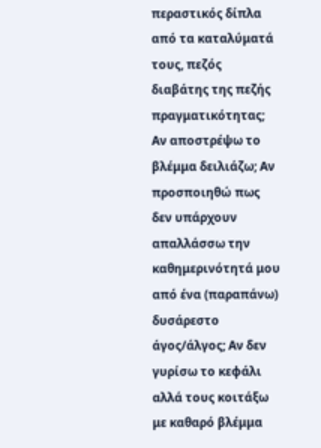περαστικός δίπλα από τα καταλύματά τους, πεζός διαβάτης της πεζής πραγματικότητας; Αν αποστρέψω το βλέμμα δειλιάζω; Αν προσποιηθώ πως δεν υπάρχουν απαλλάσσω την καθημερινότητά μου από ένα (παραπάνω) δυσάρεστο άγος/άλγος; Αν δεν γυρίσω το κεφάλι αλλά τους κοιτάξω με καθαρό βλέμμα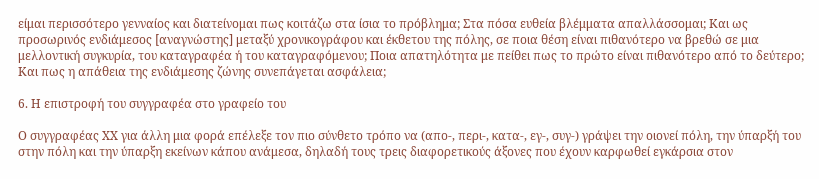είμαι περισσότερο γενναίος και διατείνομαι πως κοιτάζω στα ίσια το πρόβλημα; Στα πόσα ευθεία βλέμματα απαλλάσσομαι; Και ως προσωρινός ενδιάμεσος [αναγνώστης] μεταξύ χρονικογράφου και έκθετου της πόλης, σε ποια θέση είναι πιθανότερο να βρεθώ σε μια μελλοντική συγκυρία, του καταγραφέα ή του καταγραφόμενου; Ποια απατηλότητα με πείθει πως το πρώτο είναι πιθανότερο από το δεύτερο; Και πως η απάθεια της ενδιάμεσης ζώνης συνεπάγεται ασφάλεια;

6. Η επιστροφή του συγγραφέα στο γραφείο του

Ο συγγραφέας ΧΧ για άλλη μια φορά επέλεξε τον πιο σύνθετο τρόπο να (απο-, περι-, κατα-, εγ-, συγ-) γράψει την οιονεί πόλη, την ύπαρξή του στην πόλη και την ύπαρξη εκείνων κάπου ανάμεσα, δηλαδή τους τρεις διαφορετικούς άξονες που έχουν καρφωθεί εγκάρσια στον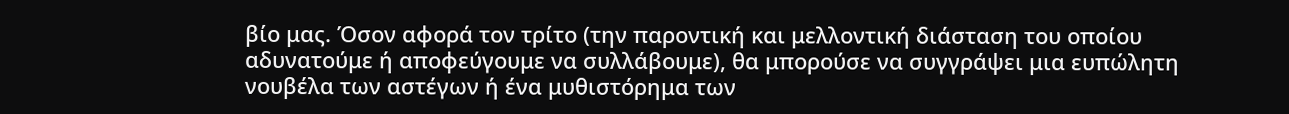βίο μας. Όσον αφορά τον τρίτο (την παροντική και μελλοντική διάσταση του οποίου αδυνατούμε ή αποφεύγουμε να συλλάβουμε), θα μπορούσε να συγγράψει μια ευπώλητη νουβέλα των αστέγων ή ένα μυθιστόρημα των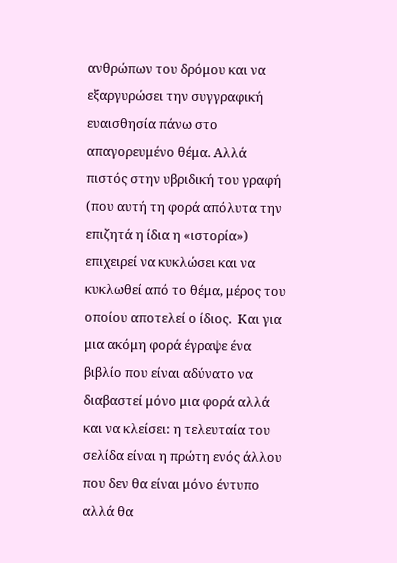ανθρώπων του δρόμου και να εξαργυρώσει την συγγραφική ευαισθησία πάνω στο απαγορευμένο θέμα. Αλλά πιστός στην υβριδική του γραφή (που αυτή τη φορά απόλυτα την επιζητά η ίδια η «ιστορία») επιχειρεί να κυκλώσει και να κυκλωθεί από το θέμα, μέρος του οποίου αποτελεί ο ίδιος.  Και για μια ακόμη φορά έγραψε ένα βιβλίο που είναι αδύνατο να διαβαστεί μόνο μια φορά αλλά και να κλείσει: η τελευταία του σελίδα είναι η πρώτη ενός άλλου που δεν θα είναι μόνο έντυπο αλλά θα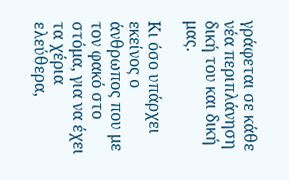γράφεται σε κάθε νέα περιπλάνηση δική του και δική μας.

Κι όσο υπάρχει εκείνος ο άνθρωπος που με τον φακό στο στόμα, για να έχει τα χέρια ελεύθερα,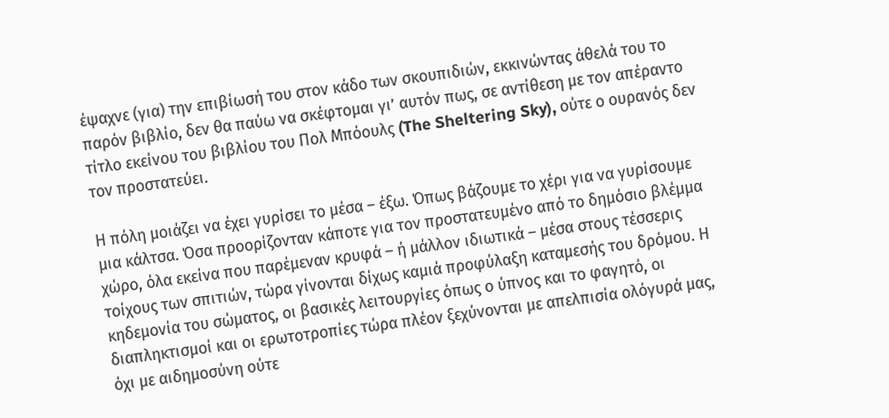έψαχνε (για) την επιβίωσή του στον κάδο των σκουπιδιών, εκκινώντας άθελά του το παρόν βιβλίο, δεν θα παύω να σκέφτομαι γι’ αυτόν πως, σε αντίθεση με τον απέραντο τίτλο εκείνου του βιβλίου του Πολ Μπόουλς (The Sheltering Sky), ούτε ο ουρανός δεν τον προστατεύει.

Η πόλη μοιάζει να έχει γυρίσει το μέσα – έξω. Όπως βάζουμε το χέρι για να γυρίσουμε μια κάλτσα. Όσα προορίζονταν κάποτε για τον προστατευμένο από το δημόσιο βλέμμα χώρο, όλα εκείνα που παρέμεναν κρυφά – ή μάλλον ιδιωτικά – μέσα στους τέσσερις τοίχους των σπιτιών, τώρα γίνονται δίχως καμιά προφύλαξη καταμεσής του δρόμου. Η κηδεμονία του σώματος, οι βασικές λειτουργίες όπως ο ύπνος και το φαγητό, οι διαπληκτισμοί και οι ερωτοτροπίες τώρα πλέον ξεχύνονται με απελπισία ολόγυρά μας, όχι με αιδημοσύνη ούτε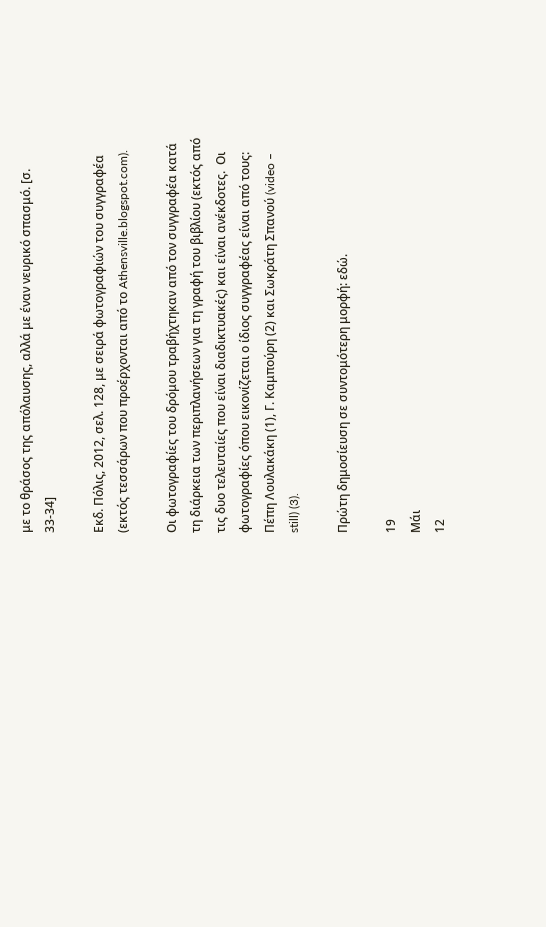με το θράσος της απόλαυσης, αλλά με έναν νευρικό σπασμό. [σ. 33-34]

Εκδ. Πόλις, 2012, σελ. 128, με σειρά φωτογραφιών του συγγραφέα (εκτός τεσσάρων που προέρχονται από το Athensville.blogspot.com).

Οι φωτογραφίες του δρόμου τραβήχτηκαν από τον συγγραφέα κατά τη διάρκεια των περιπλανήσεων για τη γραφή του βιβλίου (εκτός από τις δυο τελευταίες που είναι διαδικτυακές) και είναι ανέκδοτες.  Οι φωτογραφίες όπου εικονίζεται ο ίδιος συγγραφέας είναι από τους: Πέπη Λουλακάκη (1), Γ. Καμπούρη (2) και Σωκράτη Σπανού (video – still) (3).

Πρώτη δημοσίευση σε συντομότερη μορφή: εδώ.

19
Μάι
12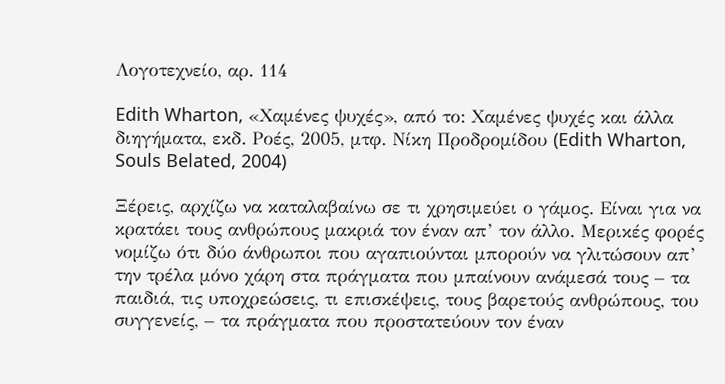Λογοτεχνείο, αρ. 114

Edith Wharton, «Χαμένες ψυχές», από το: Χαμένες ψυχές και άλλα διηγήματα, εκδ. Ροές, 2005, μτφ. Νίκη Προδρομίδου (Edith Wharton, Souls Belated, 2004)

Ξέρεις, αρχίζω να καταλαβαίνω σε τι χρησιμεύει ο γάμος. Είναι για να κρατάει τους ανθρώπους μακριά τον έναν απ’ τον άλλο. Μερικές φορές νομίζω ότι δύο άνθρωποι που αγαπιούνται μπορούν να γλιτώσουν απ’ την τρέλα μόνο χάρη στα πράγματα που μπαίνουν ανάμεσά τους – τα παιδιά, τις υποχρεώσεις, τι επισκέψεις, τους βαρετούς ανθρώπους, του συγγενείς, – τα πράγματα που προστατεύουν τον έναν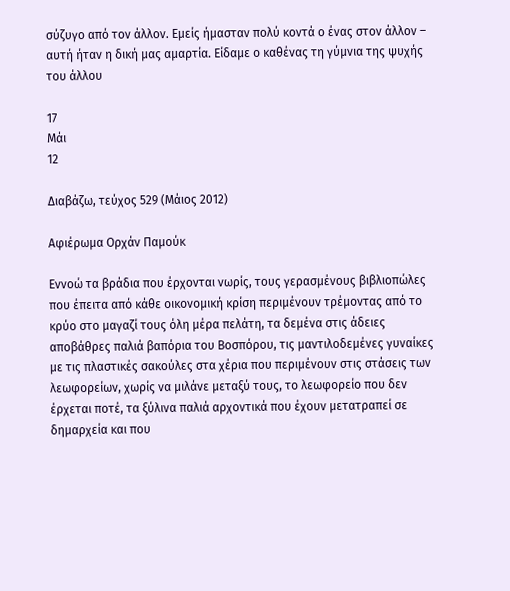σύζυγο από τον άλλον. Εμείς ήμασταν πολύ κοντά ο ένας στον άλλον – αυτή ήταν η δική μας αμαρτία. Είδαμε ο καθένας τη γύμνια της ψυχής του άλλου

17
Μάι
12

Διαβάζω, τεύχος 529 (Μάιος 2012)

Αφιέρωμα Ορχάν Παμούκ

Εννοώ τα βράδια που έρχονται νωρίς, τους γερασμένους βιβλιοπώλες που έπειτα από κάθε οικονομική κρίση περιμένουν τρέμοντας από το κρύο στο μαγαζί τους όλη μέρα πελάτη, τα δεμένα στις άδειες αποβάθρες παλιά βαπόρια του Βοσπόρου, τις μαντιλοδεμένες γυναίκες με τις πλαστικές σακούλες στα χέρια που περιμένουν στις στάσεις των λεωφορείων, χωρίς να μιλάνε μεταξύ τους, το λεωφορείο που δεν έρχεται ποτέ, τα ξύλινα παλιά αρχοντικά που έχουν μετατραπεί σε δημαρχεία και που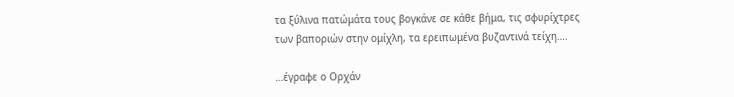τα ξύλινα πατώμάτα τους βογκάνε σε κάθε βήμα, τις σφυρίχτρες των βαποριών στην ομίχλη, τα ερειπωμένα βυζαντινά τείχη….

…έγραφε ο Ορχάν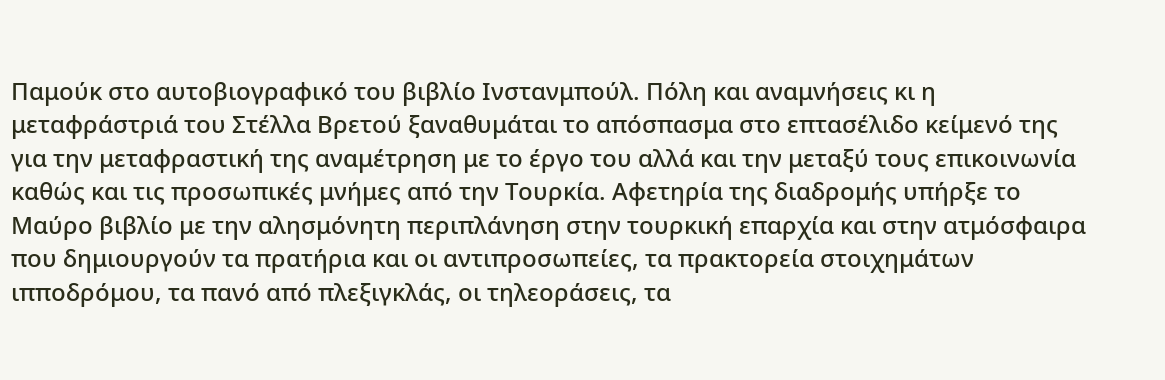Παμούκ στο αυτοβιογραφικό του βιβλίο Ινστανμπούλ. Πόλη και αναμνήσεις κι η μεταφράστριά του Στέλλα Βρετού ξαναθυμάται το απόσπασμα στο επτασέλιδο κείμενό της για την μεταφραστική της αναμέτρηση με τo έργο του αλλά και την μεταξύ τους επικοινωνία καθώς και τις προσωπικές μνήμες από την Τουρκία. Αφετηρία της διαδρομής υπήρξε το Μαύρο βιβλίο με την αλησμόνητη περιπλάνηση στην τουρκική επαρχία και στην ατμόσφαιρα που δημιουργούν τα πρατήρια και οι αντιπροσωπείες, τα πρακτορεία στοιχημάτων ιπποδρόμου, τα πανό από πλεξιγκλάς, οι τηλεοράσεις, τα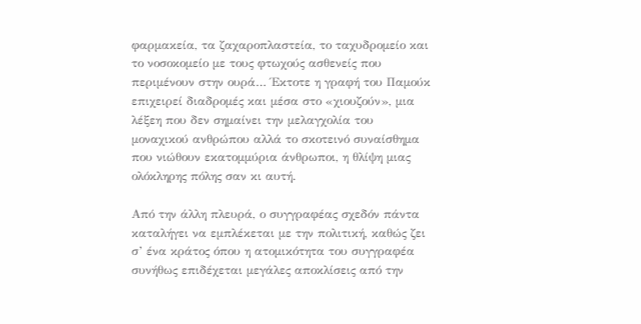φαρμακεία, τα ζαχαροπλαστεία, το ταχυδρομείο και το νοσοκομείο με τους φτωχούς ασθενείς που περιμένουν στην ουρά… Έκτοτε η γραφή του Παμούκ επιχειρεί διαδρομές και μέσα στο «χιουζούν», μια λέξεη που δεν σημαίνει την μελαγχολία του μοναχικού ανθρώπου αλλά το σκοτεινό συναίσθημα που νιώθουν εκατομμύρια άνθρωποι, η θλίψη μιας ολόκληρης πόλης σαν κι αυτή.

Από την άλλη πλευρά, ο συγγραφέας σχεδόν πάντα καταλήγει να εμπλέκεται με την πολιτική, καθώς ζει σ’ ένα κράτος όπου η ατομικότητα του συγγραφέα συνήθως επιδέχεται μεγάλες αποκλίσεις από την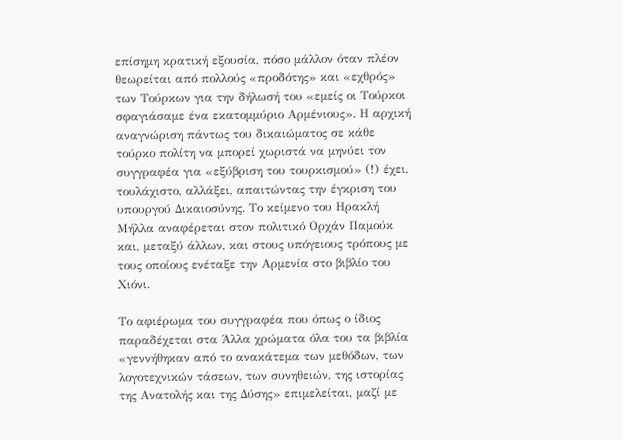επίσημη κρατική εξουσία, πόσο μάλλον όταν πλέον θεωρείται από πολλούς «προδότης» και «εχθρός» των Τούρκων για την δήλωσή του «εμείς οι Τούρκοι σφαγιάσαμε ένα εκατομμύριο Αρμένιους». Η αρχική αναγνώριση πάντως του δικαιώματος σε κάθε τούρκο πολίτη να μπορεί χωριστά να μηνύει τον συγγραφέα για «εξύβριση του τουρκισμού» (!) έχει, τουλάχιστο, αλλάξει, απαιτώντας την έγκριση του υπουργού Δικαιοσύνης. Το κείμενο του Ηρακλή Μήλλα αναφέρεται στον πολιτικό Ορχάν Παμούκ και, μεταξύ άλλων, και στους υπόγειους τρόπους με τους οποίους ενέταξε την Αρμενία στο βιβλίο του Χιόνι.

Το αφιέρωμα του συγγραφέα που όπως ο ίδιος παραδέχεται στα Άλλα χρώματα όλα του τα βιβλία «γεννήθηκαν από το ανακάτεμα των μεθόδων, των λογοτεχνικών τάσεων, των συνηθειών, της ιστορίας της Ανατολής και της Δύσης» επιμελείται, μαζί με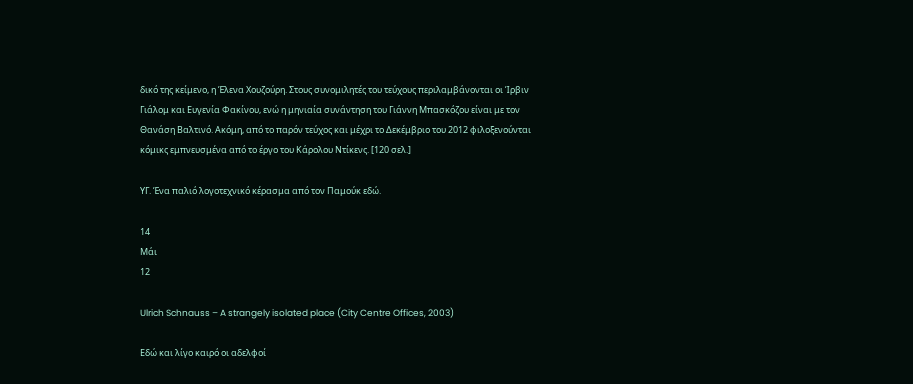δικό της κείμενο, η Έλενα Χουζούρη. Στους συνομιλητές του τεύχους περιλαμβάνονται οι Ίρβιν Γιάλομ και Ευγενία Φακίνου, ενώ η μηνιαία συνάντηση του Γιάννη Μπασκόζου είναι με τον Θανάση Βαλτινό. Ακόμη, από το παρόν τεύχος και μέχρι το Δεκέμβριο του 2012 φιλοξενούνται κόμικς εμπνευσμένα από το έργο του Κάρολου Ντίκενς. [120 σελ.]

ΥΓ. Ένα παλιό λογοτεχνικό κέρασμα από τον Παμούκ εδώ.

14
Μάι
12

Ulrich Schnauss – A strangely isolated place (City Centre Offices, 2003)

Εδώ και λίγο καιρό οι αδελφοί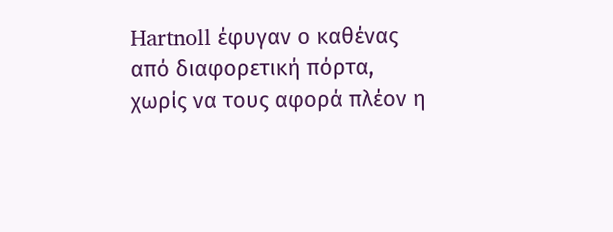Hartnoll έφυγαν ο καθένας από διαφορετική πόρτα, χωρίς να τους αφορά πλέον η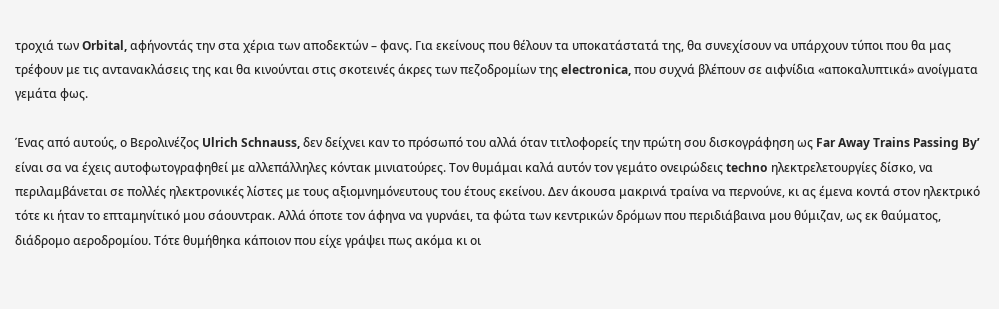τροχιά των Orbital, αφήνοντάς την στα χέρια των αποδεκτών – φανς. Για εκείνους που θέλουν τα υποκατάστατά της, θα συνεχίσουν να υπάρχουν τύποι που θα μας τρέφουν με τις αντανακλάσεις της και θα κινούνται στις σκοτεινές άκρες των πεζοδρομίων της electronica, που συχνά βλέπουν σε αιφνίδια «αποκαλυπτικά» ανοίγματα γεμάτα φως.

Ένας από αυτούς, ο Βερολινέζος Ulrich Schnauss, δεν δείχνει καν το πρόσωπό του αλλά όταν τιτλοφορείς την πρώτη σου δισκογράφηση ως Far Away Trains Passing By’ είναι σα να έχεις αυτοφωτογραφηθεί με αλλεπάλληλες κόντακ μινιατούρες. Τον θυμάμαι καλά αυτόν τον γεμάτο ονειρώδεις techno ηλεκτρελετουργίες δίσκο, να περιλαμβάνεται σε πολλές ηλεκτρονικές λίστες με τους αξιομνημόνευτους του έτους εκείνου. Δεν άκουσα μακρινά τραίνα να περνούνε, κι ας έμενα κοντά στον ηλεκτρικό τότε κι ήταν το επταμηνίτικό μου σάουντρακ. Αλλά όποτε τον άφηνα να γυρνάει, τα φώτα των κεντρικών δρόμων που περιδιάβαινα μου θύμιζαν, ως εκ θαύματος, διάδρομο αεροδρομίου. Τότε θυμήθηκα κάποιον που είχε γράψει πως ακόμα κι οι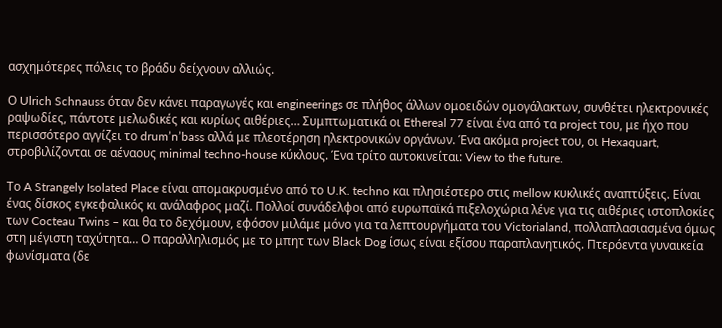ασχημότερες πόλεις το βράδυ δείχνουν αλλιώς.

Ο Ulrich Schnauss όταν δεν κάνει παραγωγές και engineerings σε πλήθος άλλων ομοειδών ομογάλακτων, συνθέτει ηλεκτρονικές ραψωδίες, πάντοτε μελωδικές και κυρίως αιθέριες… Συμπτωματικά οι Ethereal 77 είναι ένα από τα project του, με ήχο που περισσότερο αγγίζει το drum’n’bass αλλά με πλεοτέρηση ηλεκτρονικών οργάνων. Ένα ακόμα project του, οι Hexaquart, στροβιλίζονται σε αέναους minimal techno-house κύκλους. Ένα τρίτο αυτοκινείται: View to the future.

Το A Strangely Isolated Place είναι απομακρυσμένο από το U.K. techno και πλησιέστερο στις mellow κυκλικές αναπτύξεις. Είναι ένας δίσκος εγκεφαλικός κι ανάλαφρος μαζί. Πολλοί συνάδελφοι από ευρωπαϊκά πιξελοχώρια λένε για τις αιθέριες ιστοπλοκίες των Cocteau Twins – και θα το δεχόμουν, εφόσον μιλάμε μόνο για τα λεπτουργήματα του Victorialand, πολλαπλασιασμένα όμως στη μέγιστη ταχύτητα… Ο παραλληλισμός με το μπητ των Βlack Dog ίσως είναι εξίσου παραπλανητικός. Πτερόεντα γυναικεία φωνίσματα (δε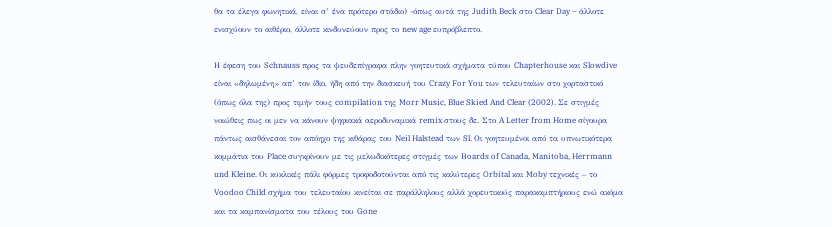θα τα έλεγα φωνητικά, είναι σ’ ένα πρότερο στάδιο) -όπως αυτά της Judith Beck στο Clear Day – άλλοτε ενισχύουν το αιθέριο, άλλοτε κινδυνεύουν προς το new age ευπρόβλεπτο.

Η έφεση του Schnauss προς τα ψευδεπίγραφα πλην γοητευτικά σχήματα τύπου Chapterhouse και Slowdive είναι «δηλωμένη» απ’ τον ίδιο, ήδη από την διασκευή του Crazy For You των τελευταίων στο χορταστικό (όπως όλα της) προς τιμήν τους compilation της Morr Music, Blue Skied And Clear (2002). Σε στιγμές νοιώθεις πως οι μεν να κάνουν ψηφιακά αεροδυναμικά remix στους δε. Στο A Letter from Home σίγουρα πάντως αισθάνεσαι τον απόηχο της κιθάρας του Neil Halstead των Sl. Oι γοητευμένοι από τα υπνωτικότερα κομμάτια του Place συγκρίνουν με τις μελωδικότερες στιγμές των Βoards of Canada, Manitoba, Herrmann und Kleine. Οι κυκλικές πάλι φόρμες τροφοδοτούνται από τις καλύτερες Orbital και Moby τεχνικές – το Voodoo Child σχήμα του τελευταίου κινείται σε παράλληλους αλλά χορευτικούς παρακαμπτήριους ενώ ακόμα και τα καμπανίσματα του τέλους του Gone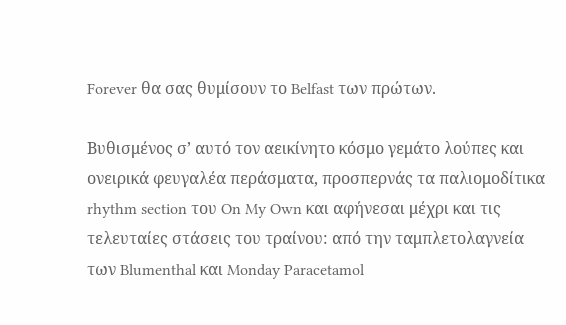Forever θα σας θυμίσουν το Belfast των πρώτων.

Βυθισμένος σ’ αυτό τον αεικίνητο κόσμο γεμάτο λούπες και ονειρικά φευγαλέα περάσματα, προσπερνάς τα παλιομοδίτικα rhythm section του On My Own και αφήνεσαι μέχρι και τις τελευταίες στάσεις του τραίνου: από την ταμπλετολαγνεία των Blumenthal και Monday Paracetamol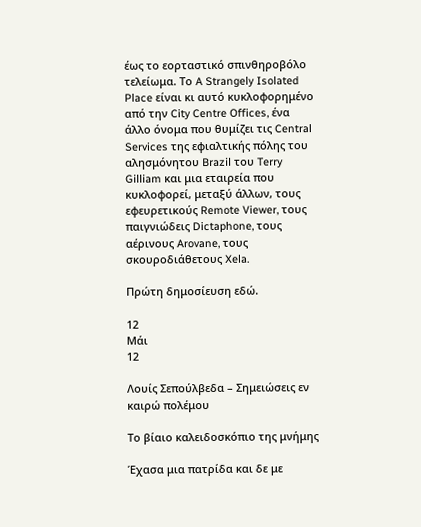έως το εορταστικό σπινθηροβόλο τελείωμα. Το A Strangely Isolated Place είναι κι αυτό κυκλοφορημένο από την City Centre Offices, ένα άλλο όνομα που θυμίζει τις Central Services της εφιαλτικής πόλης του αλησμόνητου Brazil του Terry Gilliam και μια εταιρεία που κυκλοφορεί, μεταξύ άλλων, τους εφευρετικούς Remote Viewer, τους παιγνιώδεις Dictaphone, τους αέρινους Arovane, τους σκουροδιάθετους Xela.

Πρώτη δημοσίευση εδώ.

12
Μάι
12

Λουίς Σεπούλβεδα – Σημειώσεις εν καιρώ πολέμου

Το βίαιο καλειδοσκόπιο της μνήμης

Έχασα μια πατρίδα και δε με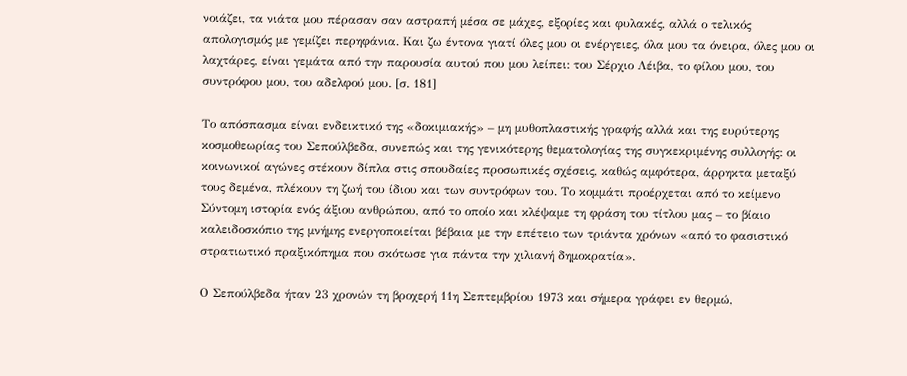νοιάζει, τα νιάτα μου πέρασαν σαν αστραπή μέσα σε μάχες, εξορίες και φυλακές, αλλά ο τελικός απολογισμός με γεμίζει περηφάνια. Και ζω έντονα γιατί όλες μου οι ενέργειες, όλα μου τα όνειρα, όλες μου οι λαχτάρες, είναι γεμάτα από την παρουσία αυτού που μου λείπει: του Σέρχιο Λέιβα, το φίλου μου, του συντρόφου μου, του αδελφού μου. [σ. 181]

Το απόσπασμα είναι ενδεικτικό της «δοκιμιακής» – μη μυθοπλαστικής γραφής αλλά και της ευρύτερης κοσμοθεωρίας του Σεπούλβεδα, συνεπώς και της γενικότερης θεματολογίας της συγκεκριμένης συλλογής: οι κοινωνικοί αγώνες στέκουν δίπλα στις σπουδαίες προσωπικές σχέσεις, καθώς αμφότερα, άρρηκτα μεταξύ τους δεμένα, πλέκουν τη ζωή του ίδιου και των συντρόφων του. Το κομμάτι προέρχεται από το κείμενο Σύντομη ιστορία ενός άξιου ανθρώπου, από το οποίο και κλέψαμε τη φράση του τίτλου μας – το βίαιο καλειδοσκόπιο της μνήμης ενεργοποιείται βέβαια με την επέτειο των τριάντα χρόνων «από το φασιστικό στρατιωτικό πραξικόπημα που σκότωσε για πάντα την χιλιανή δημοκρατία».

Ο Σεπούλβεδα ήταν 23 χρονών τη βροχερή 11η Σεπτεμβρίου 1973 και σήμερα γράφει εν θερμώ,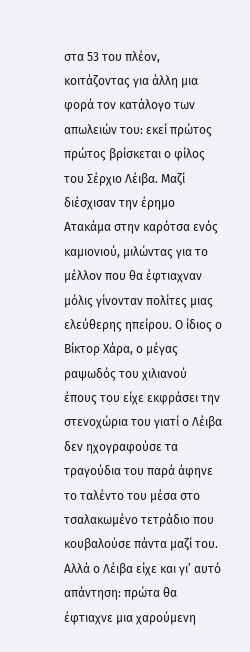στα 53 του πλέον, κοιτάζοντας για άλλη μια φορά τον κατάλογο των απωλειών του: εκεί πρώτος πρώτος βρίσκεται ο φίλος του Σέρχιο Λέιβα. Μαζί διέσχισαν την έρημο Ατακάμα στην καρότσα ενός καμιονιού, μιλώντας για το μέλλον που θα έφτιαχναν μόλις γίνονταν πολίτες μιας ελεύθερης ηπείρου. Ο ίδιος ο Βίκτορ Χάρα, ο μέγας ραψωδός του χιλιανού έπους του είχε εκφράσει την στενοχώρια του γιατί ο Λέιβα δεν ηχογραφούσε τα τραγούδια του παρά άφηνε το ταλέντο του μέσα στο τσαλακωμένο τετράδιο που κουβαλούσε πάντα μαζί του. Αλλά ο Λέιβα είχε και γι’ αυτό απάντηση: πρώτα θα έφτιαχνε μια χαρούμενη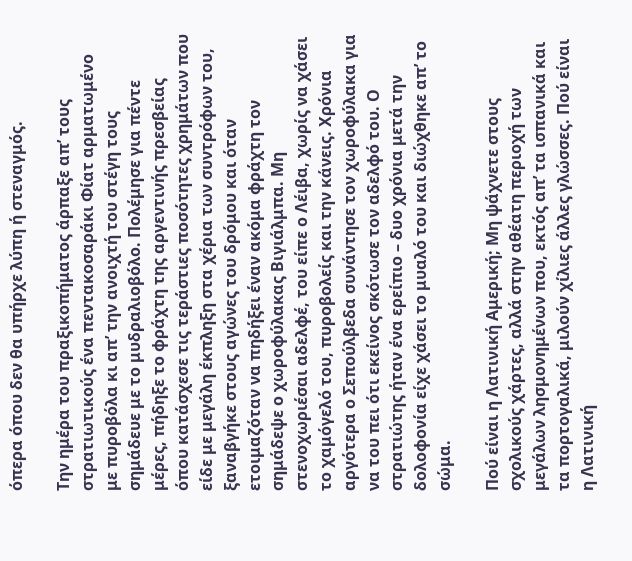όπερα όπου δεν θα υπήρχε λύπη ή στεναγμός.

Την ημέρα του πραξικοπήματος άρπαξε απ’ τους στρατιωτικούς ένα πεντακοσαράκι Φίατ αρματωμένο με πυροβόλα κι απ’ την ανοιχτή του στέγη τους σημάδευε με το μυδραλιοβόλο. Πολέμησε για πέντε μέρες, πήδηξε το φράχτη της αργεντινής πρεσβείας όπου κατάσχεσε τις τεράστιες ποσότητες χρημάτων που είδε με μεγάλη έκπληξη στα χέρια των συντρόφων του, ξαναβγήκε στους αγώνες του δρόμου και όταν ετοιμαζόταν να πηδήξει έναν ακόμα φράχτη τον σημάδεψε ο χωροφύλακας Βιγιάλμπα. Μη στενοχωριέσαι αδελφέ, του είπε ο Λέιβα, χωρίς να χάσει το χαμόγελό του, πυροβολείς και την κάνεις. Χρόνια αργότερα ο Σεπούλβεδα συνάντησε τον χωροφύλακα για να του πει ότι εκείνος σκότωσε τον αδελφό του. O στρατιώτης ήταν ένα ερείπιο – δυο χρόνια μετά την δολοφονία είχε χάσει το μυαλό του και διώχθηκε απ’ το σώμα.

Πού είναι η Λατινική Αμερική; Μη ψάχνετε στους σχολικούς χάρτες, αλλά στην αθέατη περιοχή των μεγάλων λησμονημένων που, εκτός απ’ τα ισπανικά και τα πορτογαλικά, μιλούν χίλιες άλλες γλώσσες. Πού είναι η Λατινική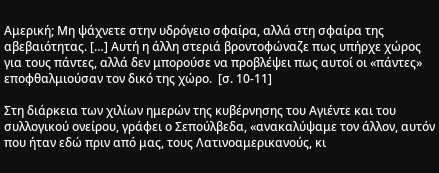Αμερική; Μη ψάχνετε στην υδρόγειο σφαίρα, αλλά στη σφαίρα της αβεβαιότητας. […] Αυτή η άλλη στεριά βροντοφώναζε πως υπήρχε χώρος για τους πάντες, αλλά δεν μπορούσε να προβλέψει πως αυτοί οι «πάντες» εποφθαλμιούσαν τον δικό της χώρο.  [σ. 10-11]

Στη διάρκεια των χιλίων ημερών της κυβέρνησης του Αγιέντε και του συλλογικού ονείρου, γράφει ο Σεπούλβεδα, «ανακαλύψαμε τον άλλον, αυτόν που ήταν εδώ πριν από μας, τους Λατινοαμερικανούς, κι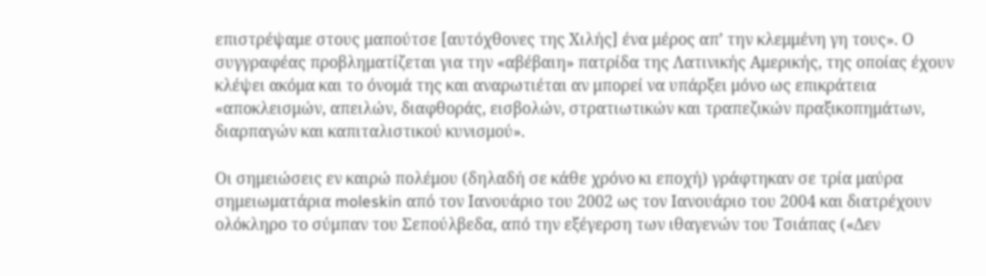επιστρέψαμε στους μαπούτσε [αυτόχθονες της Χιλής] ένα μέρος απ’ την κλεμμένη γη τους». Ο συγγραφέας προβληματίζεται για την «αβέβαιη» πατρίδα της Λατινικής Αμερικής, της οποίας έχουν κλέψει ακόμα και το όνομά της και αναρωτιέται αν μπορεί να υπάρξει μόνο ως επικράτεια «αποκλεισμών, απειλών, διαφθοράς, εισβολών, στρατιωτικών και τραπεζικών πραξικοπημάτων, διαρπαγών και καπιταλιστικού κυνισμού».

Οι σημειώσεις εν καιρώ πολέμου (δηλαδή σε κάθε χρόνο κι εποχή) γράφτηκαν σε τρία μαύρα σημειωματάρια moleskin από τον Ιανουάριο του 2002 ως τον Ιανουάριο του 2004 και διατρέχουν ολόκληρο το σύμπαν του Σεπούλβεδα, από την εξέγερση των ιθαγενών του Τσιάπας («Δεν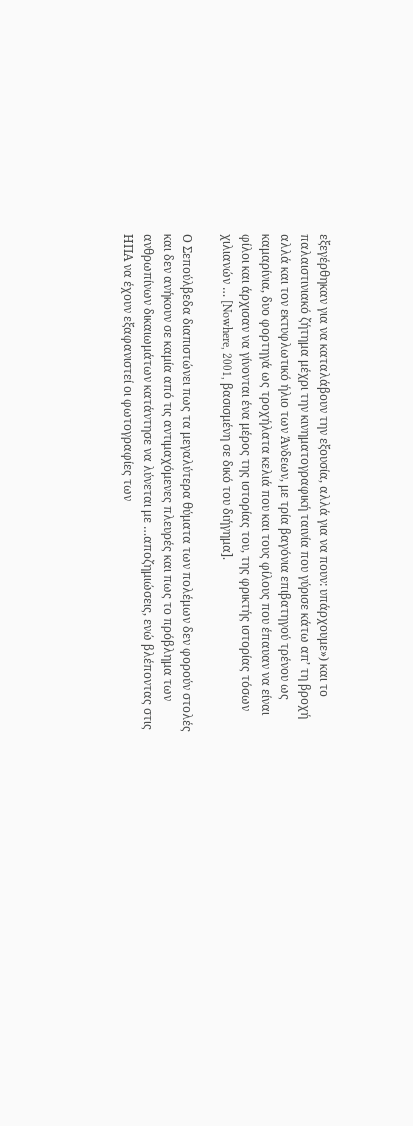εξεγέρθηκαν για να καταλάβουν την εξουσία, αλλά για να πουν: υπάρχουμε») και το παλαιστινιακό ζήτημα μέχρι την κινηματογραφική ταινία που γύρισε κάτω απ’ τη βροχή αλλά και τον εκτυφλωτικό ήλιο των Άνδεων, με τρία βαγόνια επιβατηγού τρένου ως καμαρίνια, δυο φορτηγά ως τροχήλατα κελιά που και τους φίλους που έπαυαν να είναι φίλοι και άρχισαν να γίνονται ένα μέρος της ιστορίας του, της φρικτής ιστορίας τόσων χιλιανών … [Nowhere, 2001, βασισμένη σε δικό του διήγημα].

Ο Σεπούλβεδα διαπιστώνει πως τα μεγαλύτερα θύματα των πολέμων δεν φορούν στολές και δεν ανήκουν σε καμία από τις αντιμαχόμενες πλευρές και πως το πρόβλημα των ανθρωπίνων δικαιωμάτων κατάντησε να λύνεται με …αποζημιώσεις, ενώ βλέποντας στις ΗΠΑ να έχουν εξαφανιστεί οι φωτογραφίες των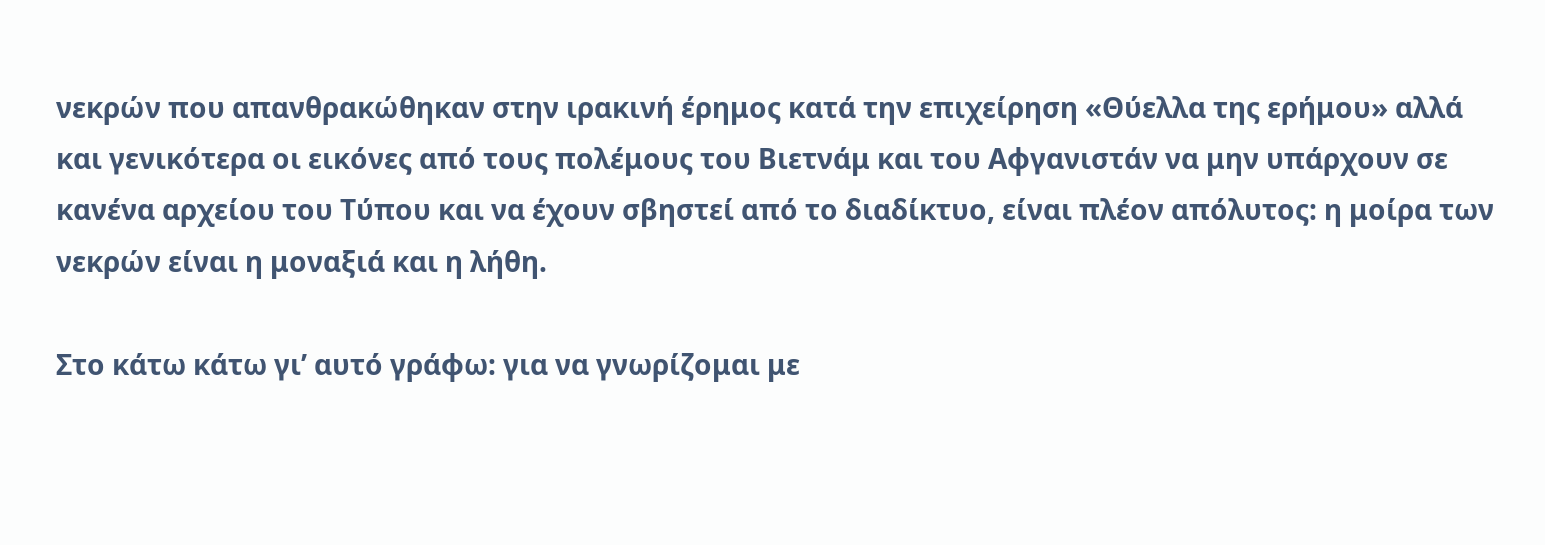νεκρών που απανθρακώθηκαν στην ιρακινή έρημος κατά την επιχείρηση «Θύελλα της ερήμου» αλλά και γενικότερα οι εικόνες από τους πολέμους του Βιετνάμ και του Αφγανιστάν να μην υπάρχουν σε κανένα αρχείου του Τύπου και να έχουν σβηστεί από το διαδίκτυο, είναι πλέον απόλυτος: η μοίρα των νεκρών είναι η μοναξιά και η λήθη.

Στο κάτω κάτω γι’ αυτό γράφω: για να γνωρίζομαι με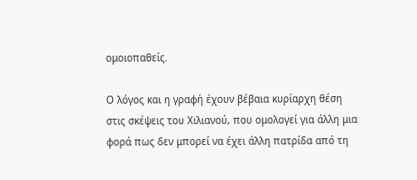ομοιοπαθείς.

Ο λόγος και η γραφή έχουν βέβαια κυρίαρχη θέση στις σκέψεις του Χιλιανού, που ομολογεί για άλλη μια φορά πως δεν μπορεί να έχει άλλη πατρίδα από τη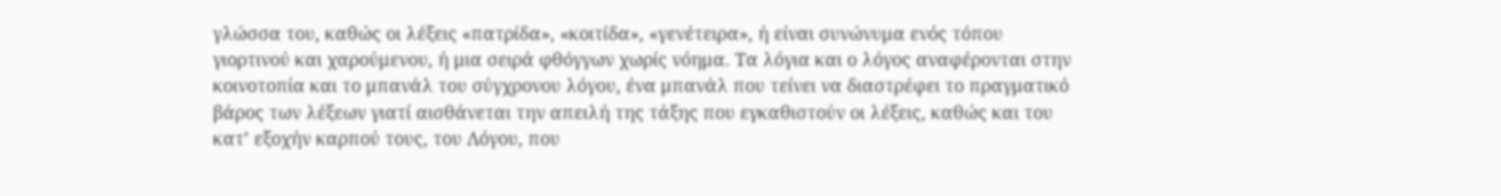γλώσσα του, καθώς οι λέξεις «πατρίδα», «κοιτίδα», «γενέτειρα», ή είναι συνώνυμα ενός τόπου γιορτινού και χαρούμενου, ή μια σειρά φθόγγων χωρίς νόημα. Τα λόγια και ο λόγος αναφέρονται στην κοινοτοπία και το μπανάλ του σύγχρονου λόγου, ένα μπανάλ που τείνει να διαστρέφει το πραγματικό βάρος των λέξεων γιατί αισθάνεται την απειλή της τάξης που εγκαθιστούν οι λέξεις, καθώς και του κατ’ εξοχήν καρπού τους, του Λόγου, που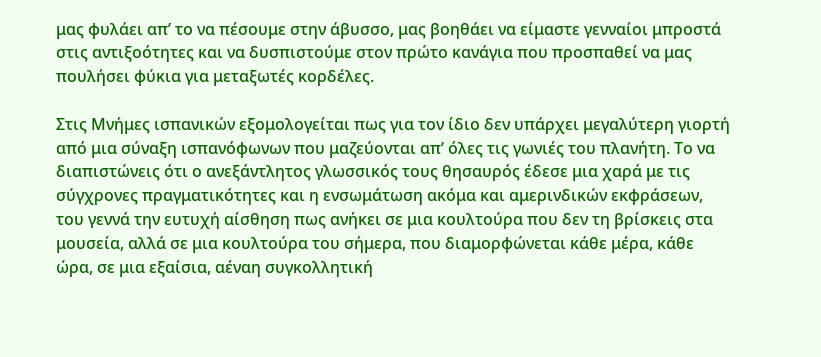μας φυλάει απ’ το να πέσουμε στην άβυσσο, μας βοηθάει να είμαστε γενναίοι μπροστά στις αντιξοότητες και να δυσπιστούμε στον πρώτο κανάγια που προσπαθεί να μας πουλήσει φύκια για μεταξωτές κορδέλες.

Στις Μνήμες ισπανικών εξομολογείται πως για τον ίδιο δεν υπάρχει μεγαλύτερη γιορτή από μια σύναξη ισπανόφωνων που μαζεύονται απ’ όλες τις γωνιές του πλανήτη. Το να διαπιστώνεις ότι ο ανεξάντλητος γλωσσικός τους θησαυρός έδεσε μια χαρά με τις σύγχρονες πραγματικότητες και η ενσωμάτωση ακόμα και αμερινδικών εκφράσεων, του γεννά την ευτυχή αίσθηση πως ανήκει σε μια κουλτούρα που δεν τη βρίσκεις στα μουσεία, αλλά σε μια κουλτούρα του σήμερα, που διαμορφώνεται κάθε μέρα, κάθε ώρα, σε μια εξαίσια, αέναη συγκολλητική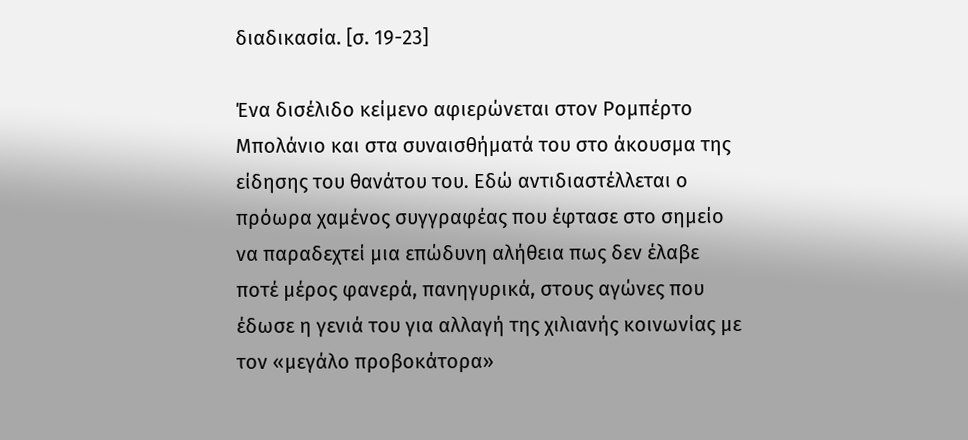διαδικασία. [σ. 19-23]

Ένα δισέλιδο κείμενο αφιερώνεται στον Ρομπέρτο Μπολάνιο και στα συναισθήματά του στο άκουσμα της είδησης του θανάτου του. Εδώ αντιδιαστέλλεται ο πρόωρα χαμένος συγγραφέας που έφτασε στο σημείο να παραδεχτεί μια επώδυνη αλήθεια πως δεν έλαβε ποτέ μέρος φανερά, πανηγυρικά, στους αγώνες που έδωσε η γενιά του για αλλαγή της χιλιανής κοινωνίας με τον «μεγάλο προβοκάτορα»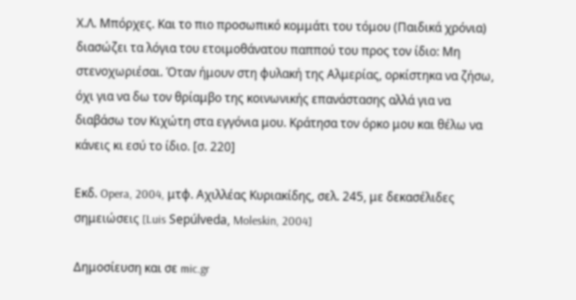Χ.Λ. Μπόρχες. Και το πιο προσωπικό κομμάτι του τόμου (Παιδικά χρόνια) διασώζει τα λόγια του ετοιμοθάνατου παππού του προς τον ίδιο: Μη στενοχωριέσαι. Όταν ήμουν στη φυλακή της Αλμερίας, ορκίστηκα να ζήσω, όχι για να δω τον θρίαμβο της κοινωνικής επανάστασης αλλά για να διαβάσω τον Κιχώτη στα εγγόνια μου. Κράτησα τον όρκο μου και θέλω να κάνεις κι εσύ το ίδιο. [σ. 220]

Εκδ. Opera, 2004, μτφ. Αχιλλέας Κυριακίδης, σελ. 245, με δεκασέλιδες σημειώσεις [Luis Sepúlveda, Moleskin, 2004]

Δημοσίευση και σε mic.gr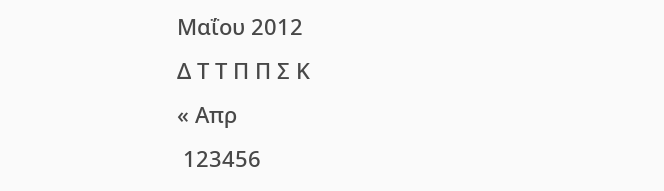Μαΐου 2012
Δ Τ Τ Π Π Σ Κ
« Απρ
 123456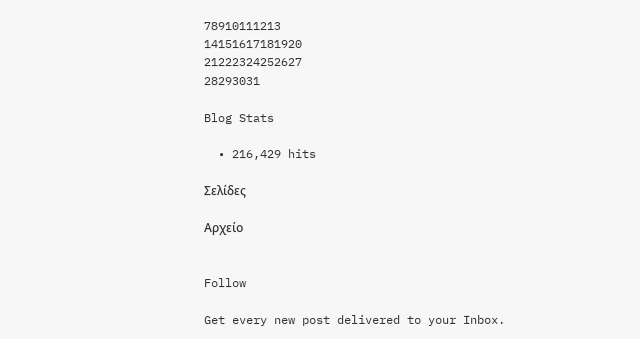78910111213
14151617181920
21222324252627
28293031

Blog Stats

  • 216,429 hits

Σελίδες

Αρχείο


Follow

Get every new post delivered to your Inbox.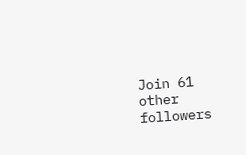Join 61 other followers